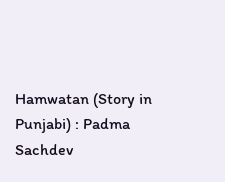Hamwatan (Story in Punjabi) : Padma Sachdev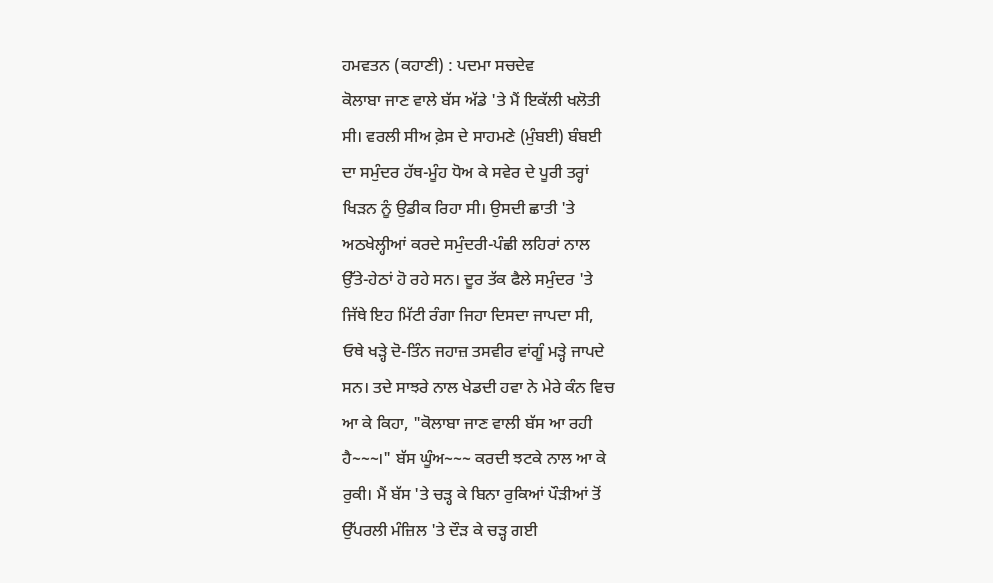ਹਮਵਤਨ (ਕਹਾਣੀ) : ਪਦਮਾ ਸਚਦੇਵ
ਕੋਲਾਬਾ ਜਾਣ ਵਾਲੇ ਬੱਸ ਅੱਡੇ 'ਤੇ ਮੈਂ ਇਕੱਲੀ ਖਲੋਤੀ
ਸੀ। ਵਰਲੀ ਸੀਅ ਫ਼ੇਸ ਦੇ ਸਾਹਮਣੇ (ਮੁੰਬਈ) ਬੰਬਈ
ਦਾ ਸਮੁੰਦਰ ਹੱਥ-ਮੂੰਹ ਧੋਅ ਕੇ ਸਵੇਰ ਦੇ ਪੂਰੀ ਤਰ੍ਹਾਂ
ਖਿੜਨ ਨੂੰ ਉਡੀਕ ਰਿਹਾ ਸੀ। ਉਸਦੀ ਛਾਤੀ 'ਤੇ
ਅਠਖੇਲ੍ਹੀਆਂ ਕਰਦੇ ਸਮੁੰਦਰੀ-ਪੰਛੀ ਲਹਿਰਾਂ ਨਾਲ
ਉੱਤੇ-ਹੇਠਾਂ ਹੋ ਰਹੇ ਸਨ। ਦੂਰ ਤੱਕ ਫੈਲੇ ਸਮੁੰਦਰ 'ਤੇ
ਜਿੱਥੇ ਇਹ ਮਿੱਟੀ ਰੰਗਾ ਜਿਹਾ ਦਿਸਦਾ ਜਾਪਦਾ ਸੀ,
ਓਥੇ ਖੜ੍ਹੇ ਦੋ-ਤਿੰਨ ਜਹਾਜ਼ ਤਸਵੀਰ ਵਾਂਗੂੰ ਮੜ੍ਹੇ ਜਾਪਦੇ
ਸਨ। ਤਦੇ ਸਾਝਰੇ ਨਾਲ ਖੇਡਦੀ ਹਵਾ ਨੇ ਮੇਰੇ ਕੰਨ ਵਿਚ
ਆ ਕੇ ਕਿਹਾ, "ਕੋਲਾਬਾ ਜਾਣ ਵਾਲੀ ਬੱਸ ਆ ਰਹੀ
ਹੈ~~~।" ਬੱਸ ਘੂੰਅ~~~ ਕਰਦੀ ਝਟਕੇ ਨਾਲ ਆ ਕੇ
ਰੁਕੀ। ਮੈਂ ਬੱਸ 'ਤੇ ਚੜ੍ਹ ਕੇ ਬਿਨਾ ਰੁਕਿਆਂ ਪੌੜੀਆਂ ਤੋਂ
ਉੱਪਰਲੀ ਮੰਜ਼ਿਲ 'ਤੇ ਦੌੜ ਕੇ ਚੜ੍ਹ ਗਈ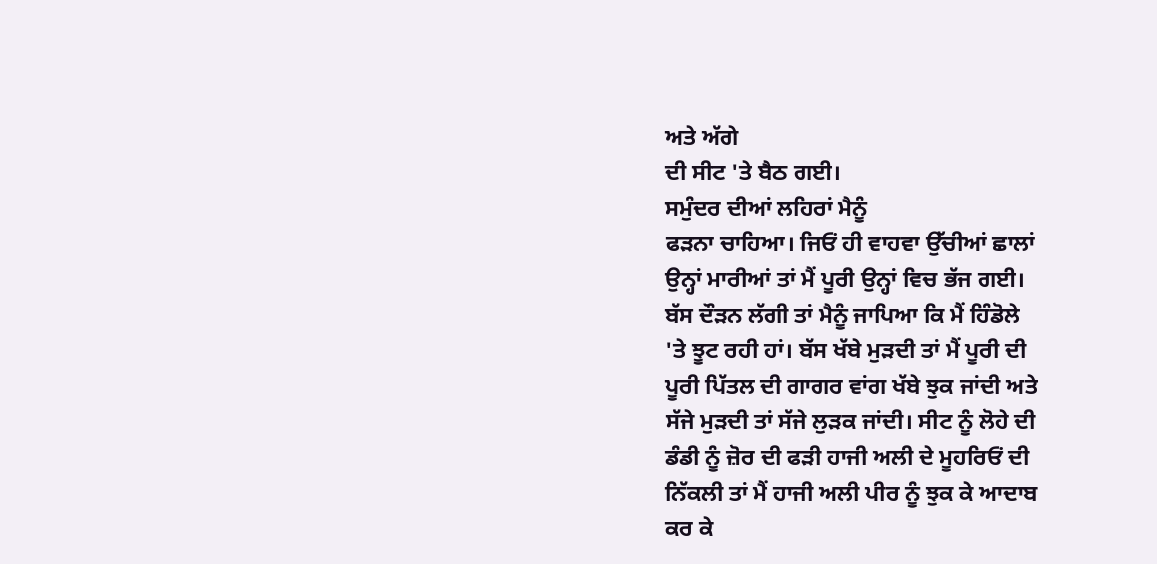ਅਤੇ ਅੱਗੇ
ਦੀ ਸੀਟ 'ਤੇ ਬੈਠ ਗਈ।
ਸਮੁੰਦਰ ਦੀਆਂ ਲਹਿਰਾਂ ਮੈਨੂੰ
ਫੜਨਾ ਚਾਹਿਆ। ਜਿਓਂ ਹੀ ਵਾਹਵਾ ਉੱਚੀਆਂ ਛਾਲਾਂ
ਉਨ੍ਹਾਂ ਮਾਰੀਆਂ ਤਾਂ ਮੈਂ ਪੂਰੀ ਉਨ੍ਹਾਂ ਵਿਚ ਭੱਜ ਗਈ।
ਬੱਸ ਦੌੜਨ ਲੱਗੀ ਤਾਂ ਮੈਨੂੰ ਜਾਪਿਆ ਕਿ ਮੈਂ ਹਿੰਡੋਲੇ
'ਤੇ ਝੂਟ ਰਹੀ ਹਾਂ। ਬੱਸ ਖੱਬੇ ਮੁੜਦੀ ਤਾਂ ਮੈਂ ਪੂਰੀ ਦੀ
ਪੂਰੀ ਪਿੱਤਲ ਦੀ ਗਾਗਰ ਵਾਂਗ ਖੱਬੇ ਝੁਕ ਜਾਂਦੀ ਅਤੇ
ਸੱਜੇ ਮੁੜਦੀ ਤਾਂ ਸੱਜੇ ਲੁੜਕ ਜਾਂਦੀ। ਸੀਟ ਨੂੰ ਲੋਹੇ ਦੀ
ਡੰਡੀ ਨੂੰ ਜ਼ੋਰ ਦੀ ਫੜੀ ਹਾਜੀ ਅਲੀ ਦੇ ਮੂਹਰਿਓਂ ਦੀ
ਨਿੱਕਲੀ ਤਾਂ ਮੈਂ ਹਾਜੀ ਅਲੀ ਪੀਰ ਨੂੰ ਝੁਕ ਕੇ ਆਦਾਬ
ਕਰ ਕੇ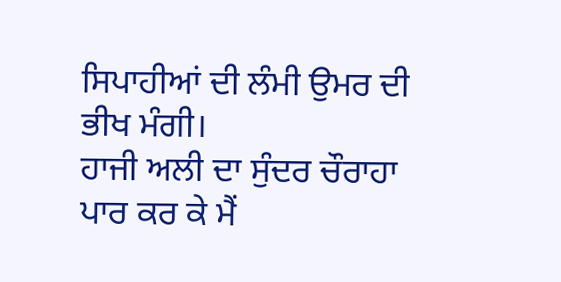ਸਿਪਾਹੀਆਂ ਦੀ ਲੰਮੀ ਉਮਰ ਦੀ ਭੀਖ ਮੰਗੀ।
ਹਾਜੀ ਅਲੀ ਦਾ ਸੁੰਦਰ ਚੌਰਾਹਾ ਪਾਰ ਕਰ ਕੇ ਮੈਂ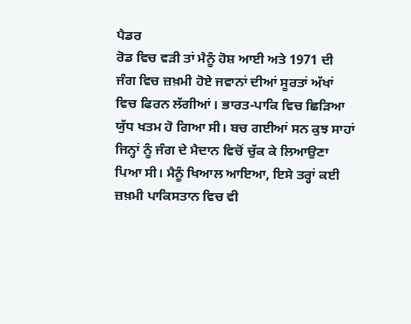ਪੈਡਰ
ਰੋਡ ਵਿਚ ਵੜੀ ਤਾਂ ਮੈਨੂੰ ਹੋਸ਼ ਆਈ ਅਤੇ 1971 ਦੀ
ਜੰਗ ਵਿਚ ਜ਼ਖ਼ਮੀ ਹੋਏ ਜਵਾਨਾਂ ਦੀਆਂ ਸੂਰਤਾਂ ਅੱਖਾਂ
ਵਿਚ ਫਿਰਨ ਲੱਗੀਆਂ। ਭਾਰਤ-ਪਾਕਿ ਵਿਚ ਛਿੜਿਆ
ਯੁੱਧ ਖਤਮ ਹੋ ਗਿਆ ਸੀ। ਬਚ ਗਈਆਂ ਸਨ ਕੁਝ ਸਾਹਾਂ
ਜਿਨ੍ਹਾਂ ਨੂੰ ਜੰਗ ਦੇ ਮੈਦਾਨ ਵਿਚੋਂ ਚੁੱਕ ਕੇ ਲਿਆਉਣਾ
ਪਿਆ ਸੀ। ਮੈਨੂੰ ਖਿਆਲ ਆਇਆ, ਇਸੇ ਤਰ੍ਹਾਂ ਕਈ
ਜ਼ਖ਼ਮੀ ਪਾਕਿਸਤਾਨ ਵਿਚ ਵੀ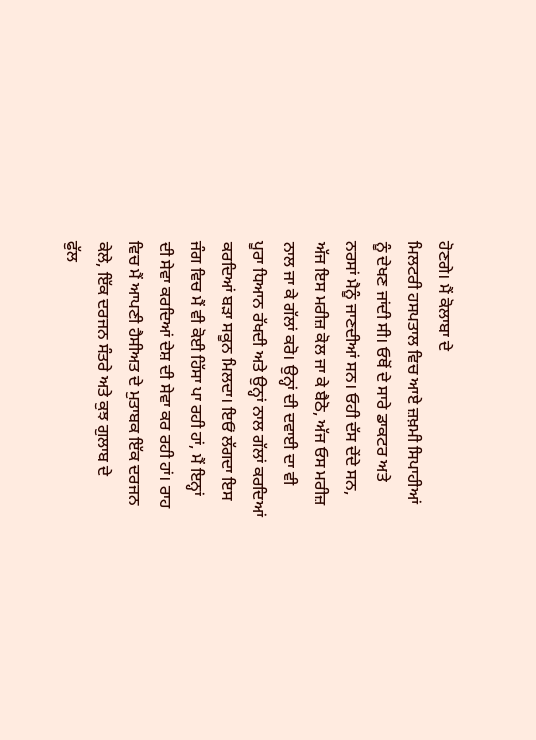ਹੋਣਗੇ। ਮੈਂ ਕੋਲਾਬਾ ਦੇ
ਮਿਲਟਰੀ ਹਸਪਤਾਲ ਵਿਚ ਆਏ ਜ਼ਖ਼ਮੀ ਸਿਪਾਹੀਆਂ
ਨੂੰ ਦੇਖਣ ਜਾਂਦੀ ਸੀ। ਓਥੋਂ ਦੇ ਸਾਰੇ ਡਾਕਟਰ ਅਤੇ
ਨਰਸਾਂ ਮੈਨੂੰ ਜਾਣਦੀਆਂ ਸਨ। ਓਹੀ ਦੱਸ ਦੇਂਦੇ ਸਨ,
ਅੱਜ ਇਸ ਮਰੀਜ਼ ਕੋਲ ਜਾ ਕੇ ਬੈਠੋ, ਅੱਜ ਓਸ ਮਰੀਜ਼
ਨਾਲ ਜਾ ਕੇ ਗੱਲਾਂ ਕਰੋ। ਉਨ੍ਹਾਂ ਦੀ ਦਵਾਈ ਦਾ ਵੀ
ਪੂਰਾ ਧਿਆਨ ਰੱਖਦੀ ਅਤੇ ਉਨ੍ਹਾਂ ਨਾਲ ਗੱਲਾਂ ਕਰਦਿਆਂ
ਕਰਦਿਆਂ ਬੜਾ ਸਕੂਨ ਮਿਲਦਾ। ਇਓਂ ਲੱਗਦਾ ਇਸ
ਜੰਗ ਵਿਚ ਮੈਂ ਵੀ ਕੋਈ ਹਿੱਸਾ ਪਾ ਰਹੀ ਹਾਂ, ਮੈਂ ਇਨ੍ਹਾਂ
ਦੀ ਸੇਵਾ ਕਰਦਿਆਂ ਦੇਸ਼ ਦੀ ਸੇਵਾ ਕਰ ਰਹੀ ਹਾਂ। ਰਾਹ
ਵਿਚ ਮੈਂ ਆਪਣੀ ਹੈਸੀਅਤ ਦੇ ਮੁਤਾਬਕ ਇੱਕ ਦਰਜਨ
ਕੇਲੇ, ਇੱਕ ਦਰਜਨ ਸੰਤਰੇ ਅਤੇ ਕੁਝ ਗੁਲਾਬ ਦੇ
ਫੁੱਲ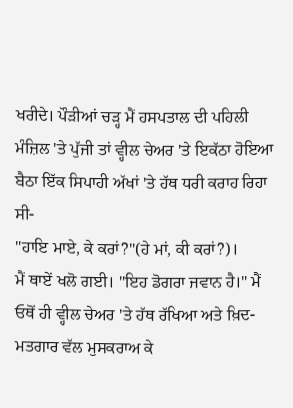ਖਰੀਦੇ। ਪੌੜੀਆਂ ਚੜ੍ਹ ਮੈਂ ਹਸਪਤਾਲ ਦੀ ਪਹਿਲੀ
ਮੰਜ਼ਿਲ 'ਤੇ ਪੁੱਜੀ ਤਾਂ ਵ੍ਹੀਲ ਚੇਅਰ 'ਤੇ ਇਕੱਠਾ ਹੋਇਆ
ਬੈਠਾ ਇੱਕ ਸਿਪਾਹੀ ਅੱਖਾਂ 'ਤੇ ਹੱਥ ਧਰੀ ਕਰਾਹ ਰਿਹਾ
ਸੀ-
"ਹਾਇ ਮਾਏ, ਕੇ ਕਰਾਂ?"(ਹੇ ਮਾਂ, ਕੀ ਕਰਾਂ?)।
ਮੈਂ ਥਾਏਂ ਖਲੋ ਗਈ। "ਇਹ ਡੋਗਰਾ ਜਵਾਨ ਹੈ।" ਮੈਂ
ਓਥੋਂ ਹੀ ਵ੍ਹੀਲ ਚੇਅਰ 'ਤੇ ਹੱਥ ਰੱਖਿਆ ਅਤੇ ਖ਼ਿਦ-
ਮਤਗਾਰ ਵੱਲ ਮੁਸਕਰਾਅ ਕੇ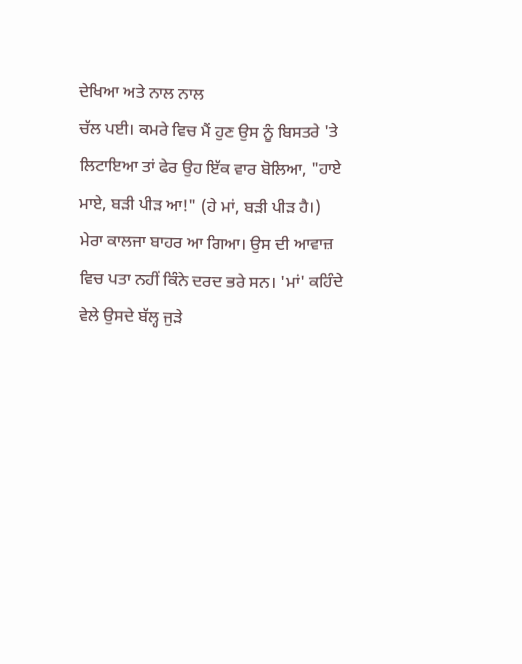ਦੇਖਿਆ ਅਤੇ ਨਾਲ ਨਾਲ
ਚੱਲ ਪਈ। ਕਮਰੇ ਵਿਚ ਮੈਂ ਹੁਣ ਉਸ ਨੂੰ ਬਿਸਤਰੇ 'ਤੇ
ਲਿਟਾਇਆ ਤਾਂ ਫੇਰ ਉਹ ਇੱਕ ਵਾਰ ਬੋਲਿਆ, "ਹਾਏ
ਮਾਏ, ਬੜੀ ਪੀੜ ਆ!" (ਹੇ ਮਾਂ, ਬੜੀ ਪੀੜ ਹੈ।)
ਮੇਰਾ ਕਾਲਜਾ ਬਾਹਰ ਆ ਗਿਆ। ਉਸ ਦੀ ਆਵਾਜ਼
ਵਿਚ ਪਤਾ ਨਹੀਂ ਕਿੰਨੇ ਦਰਦ ਭਰੇ ਸਨ। 'ਮਾਂ' ਕਹਿੰਦੇ
ਵੇਲੇ ਉਸਦੇ ਬੱਲ੍ਹ ਜੁੜੇ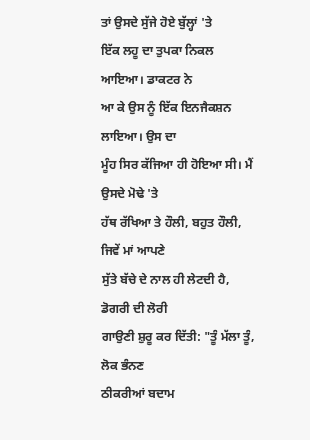ਤਾਂ ਉਸਦੇ ਸੁੱਜੇ ਹੋਏ ਬੁੱਲ੍ਹਾਂ 'ਤੇ
ਇੱਕ ਲਹੂ ਦਾ ਤੁਪਕਾ ਨਿਕਲ ਆਇਆ। ਡਾਕਟਰ ਨੇ
ਆ ਕੇ ਉਸ ਨੂੰ ਇੱਕ ਇਨਜੈਕਸ਼ਨ ਲਾਇਆ। ਉਸ ਦਾ
ਮੂੰਹ ਸਿਰ ਕੱਜਿਆ ਹੀ ਹੋਇਆ ਸੀ। ਮੈਂ ਉਸਦੇ ਮੋਢੇ 'ਤੇ
ਹੱਥ ਰੱਖਿਆ ਤੇ ਹੌਲੀ, ਬਹੁਤ ਹੌਲੀ, ਜਿਵੇਂ ਮਾਂ ਆਪਣੇ
ਸੁੱਤੇ ਬੱਚੇ ਦੇ ਨਾਲ ਹੀ ਲੇਟਦੀ ਹੈ, ਡੋਗਰੀ ਦੀ ਲੋਰੀ
ਗਾਉਣੀ ਸ਼ੁਰੂ ਕਰ ਦਿੱਤੀ: "ਤੂੰ ਮੱਲਾ ਤੂੰ, ਲੋਕ ਭੰਨਣ
ਠੀਕਰੀਆਂ ਬਦਾਮ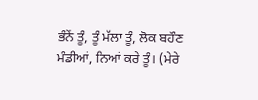ਭੰਨੇਂ ਤੂੰ, ਤੂੰ ਮੱਲਾ ਤੂੰ, ਲੋਕ ਬਹੌਣ
ਮੰਡੀਆਂ, ਨਿਆਂ ਕਰੇ ਤੂੰ। (ਮੇਰੇ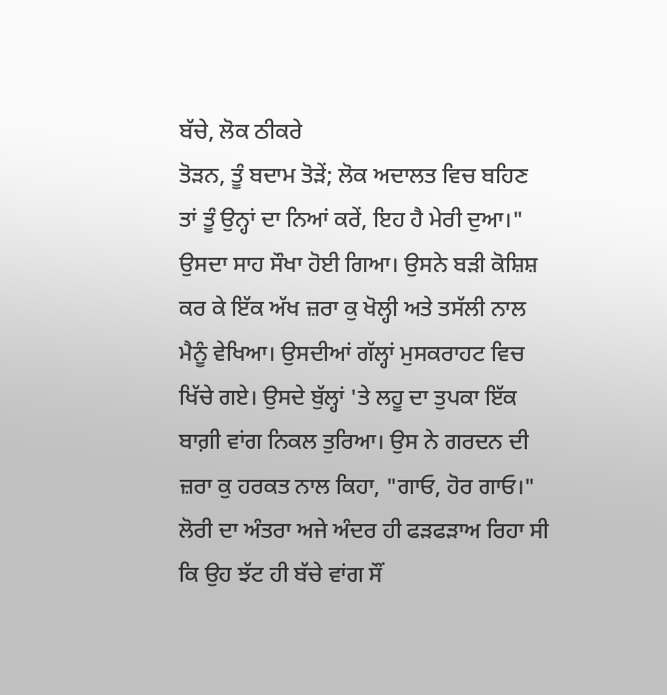ਬੱਚੇ, ਲੋਕ ਠੀਕਰੇ
ਤੋੜਨ, ਤੂੰ ਬਦਾਮ ਤੋੜੇਂ; ਲੋਕ ਅਦਾਲਤ ਵਿਚ ਬਹਿਣ
ਤਾਂ ਤੂੰ ਉਨ੍ਹਾਂ ਦਾ ਨਿਆਂ ਕਰੇਂ, ਇਹ ਹੈ ਮੇਰੀ ਦੁਆ।"
ਉਸਦਾ ਸਾਹ ਸੌਖਾ ਹੋਈ ਗਿਆ। ਉਸਨੇ ਬੜੀ ਕੋਸ਼ਿਸ਼
ਕਰ ਕੇ ਇੱਕ ਅੱਖ ਜ਼ਰਾ ਕੁ ਖੋਲ੍ਹੀ ਅਤੇ ਤਸੱਲੀ ਨਾਲ
ਮੈਨੂੰ ਵੇਖਿਆ। ਉਸਦੀਆਂ ਗੱਲ੍ਹਾਂ ਮੁਸਕਰਾਹਟ ਵਿਚ
ਖਿੱਚੇ ਗਏ। ਉਸਦੇ ਬੁੱਲ੍ਹਾਂ 'ਤੇ ਲਹੂ ਦਾ ਤੁਪਕਾ ਇੱਕ
ਬਾਗ਼ੀ ਵਾਂਗ ਨਿਕਲ ਤੁਰਿਆ। ਉਸ ਨੇ ਗਰਦਨ ਦੀ
ਜ਼ਰਾ ਕੁ ਹਰਕਤ ਨਾਲ ਕਿਹਾ, "ਗਾਓ, ਹੋਰ ਗਾਓ।"
ਲੋਰੀ ਦਾ ਅੰਤਰਾ ਅਜੇ ਅੰਦਰ ਹੀ ਫੜਫੜਾਅ ਰਿਹਾ ਸੀ
ਕਿ ਉਹ ਝੱਟ ਹੀ ਬੱਚੇ ਵਾਂਗ ਸੌਂ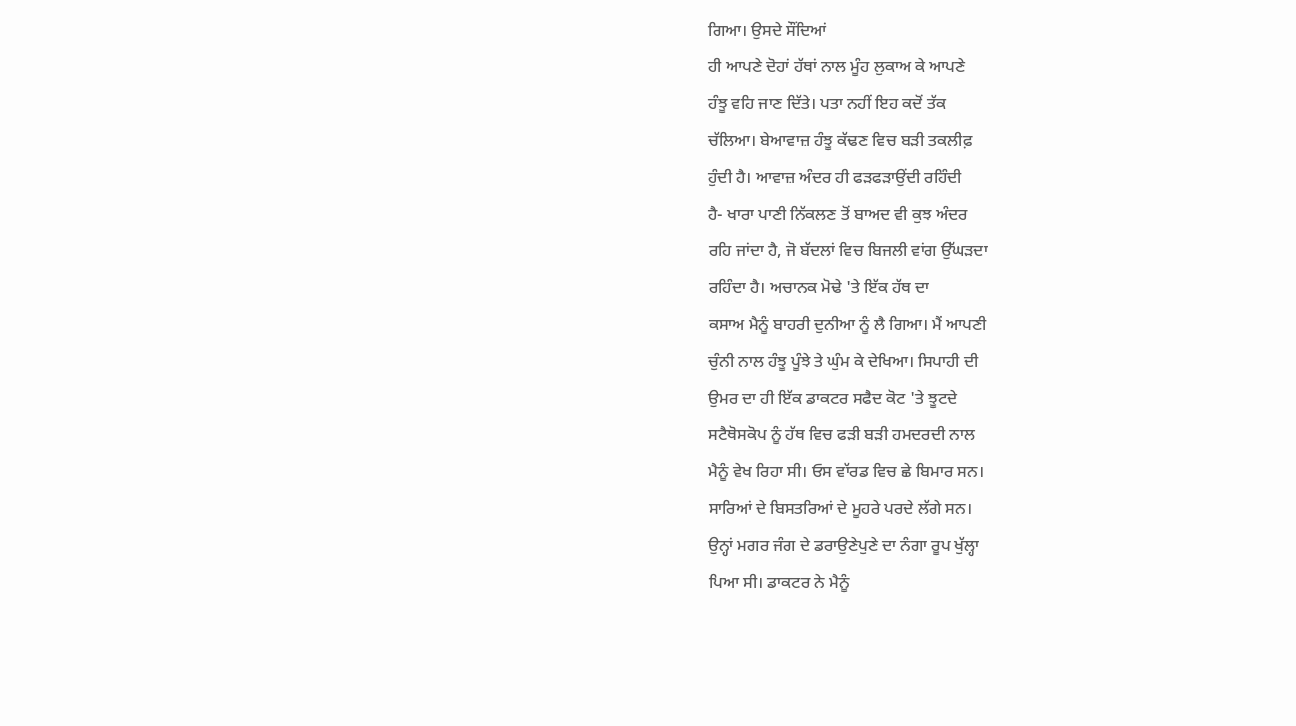ਗਿਆ। ਉਸਦੇ ਸੌਂਦਿਆਂ
ਹੀ ਆਪਣੇ ਦੋਹਾਂ ਹੱਥਾਂ ਨਾਲ ਮੂੰਹ ਲੁਕਾਅ ਕੇ ਆਪਣੇ
ਹੰਝੂ ਵਹਿ ਜਾਣ ਦਿੱਤੇ। ਪਤਾ ਨਹੀਂ ਇਹ ਕਦੋਂ ਤੱਕ
ਚੱਲਿਆ। ਬੇਆਵਾਜ਼ ਹੰਝੂ ਕੱਢਣ ਵਿਚ ਬੜੀ ਤਕਲੀਫ਼
ਹੁੰਦੀ ਹੈ। ਆਵਾਜ਼ ਅੰਦਰ ਹੀ ਫੜਫੜਾਉਂਦੀ ਰਹਿੰਦੀ
ਹੈ- ਖਾਰਾ ਪਾਣੀ ਨਿੱਕਲਣ ਤੋਂ ਬਾਅਦ ਵੀ ਕੁਝ ਅੰਦਰ
ਰਹਿ ਜਾਂਦਾ ਹੈ, ਜੋ ਬੱਦਲਾਂ ਵਿਚ ਬਿਜਲੀ ਵਾਂਗ ਉੱਘੜਦਾ
ਰਹਿੰਦਾ ਹੈ। ਅਚਾਨਕ ਮੋਢੇ 'ਤੇ ਇੱਕ ਹੱਥ ਦਾ
ਕਸਾਅ ਮੈਨੂੰ ਬਾਹਰੀ ਦੁਨੀਆ ਨੂੰ ਲੈ ਗਿਆ। ਮੈਂ ਆਪਣੀ
ਚੁੰਨੀ ਨਾਲ ਹੰਝੂ ਪੂੰਝੇ ਤੇ ਘੁੰਮ ਕੇ ਦੇਖਿਆ। ਸਿਪਾਹੀ ਦੀ
ਉਮਰ ਦਾ ਹੀ ਇੱਕ ਡਾਕਟਰ ਸਫੈਦ ਕੋਟ 'ਤੇ ਝੂਟਦੇ
ਸਟੈਥੋਸਕੋਪ ਨੂੰ ਹੱਥ ਵਿਚ ਫੜੀ ਬੜੀ ਹਮਦਰਦੀ ਨਾਲ
ਮੈਨੂੰ ਵੇਖ ਰਿਹਾ ਸੀ। ਓਸ ਵਾੱਰਡ ਵਿਚ ਛੇ ਬਿਮਾਰ ਸਨ।
ਸਾਰਿਆਂ ਦੇ ਬਿਸਤਰਿਆਂ ਦੇ ਮੂਹਰੇ ਪਰਦੇ ਲੱਗੇ ਸਨ।
ਉਨ੍ਹਾਂ ਮਗਰ ਜੰਗ ਦੇ ਡਰਾਉਣੇਪੁਣੇ ਦਾ ਨੰਗਾ ਰੂਪ ਖੁੱਲ੍ਹਾ
ਪਿਆ ਸੀ। ਡਾਕਟਰ ਨੇ ਮੈਨੂੰ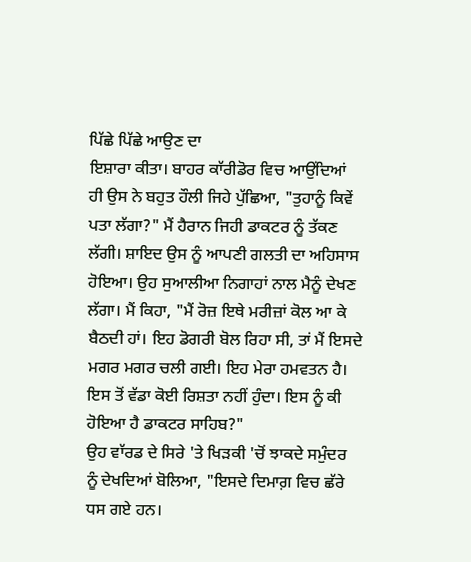ਪਿੱਛੇ ਪਿੱਛੇ ਆਉਣ ਦਾ
ਇਸ਼ਾਰਾ ਕੀਤਾ। ਬਾਹਰ ਕਾੱਰੀਡੋਰ ਵਿਚ ਆਉਂਦਿਆਂ
ਹੀ ਉਸ ਨੇ ਬਹੁਤ ਹੌਲੀ ਜਿਹੇ ਪੁੱਛਿਆ, "ਤੁਹਾਨੂੰ ਕਿਵੇਂ
ਪਤਾ ਲੱਗਾ?" ਮੈਂ ਹੈਰਾਨ ਜਿਹੀ ਡਾਕਟਰ ਨੂੰ ਤੱਕਣ
ਲੱਗੀ। ਸ਼ਾਇਦ ਉਸ ਨੂੰ ਆਪਣੀ ਗਲਤੀ ਦਾ ਅਹਿਸਾਸ
ਹੋਇਆ। ਉਹ ਸੁਆਲੀਆ ਨਿਗਾਹਾਂ ਨਾਲ ਮੈਨੂੰ ਦੇਖਣ
ਲੱਗਾ। ਮੈਂ ਕਿਹਾ, "ਮੈਂ ਰੋਜ਼ ਇਥੇ ਮਰੀਜ਼ਾਂ ਕੋਲ ਆ ਕੇ
ਬੈਠਦੀ ਹਾਂ। ਇਹ ਡੋਗਰੀ ਬੋਲ ਰਿਹਾ ਸੀ, ਤਾਂ ਮੈਂ ਇਸਦੇ
ਮਗਰ ਮਗਰ ਚਲੀ ਗਈ। ਇਹ ਮੇਰਾ ਹਮਵਤਨ ਹੈ।
ਇਸ ਤੋਂ ਵੱਡਾ ਕੋਈ ਰਿਸ਼ਤਾ ਨਹੀਂ ਹੁੰਦਾ। ਇਸ ਨੂੰ ਕੀ
ਹੋਇਆ ਹੈ ਡਾਕਟਰ ਸਾਹਿਬ?"
ਉਹ ਵਾੱਰਡ ਦੇ ਸਿਰੇ 'ਤੇ ਖਿੜਕੀ 'ਚੋਂ ਝਾਕਦੇ ਸਮੁੰਦਰ
ਨੂੰ ਦੇਖਦਿਆਂ ਬੋਲਿਆ, "ਇਸਦੇ ਦਿਮਾਗ਼ ਵਿਚ ਛੱਰੇ
ਧਸ ਗਏ ਹਨ।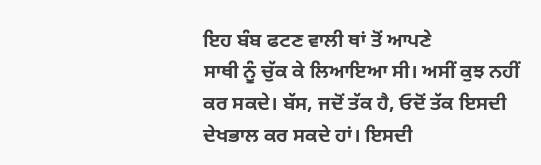ਇਹ ਬੰਬ ਫਟਣ ਵਾਲੀ ਥਾਂ ਤੋਂ ਆਪਣੇ
ਸਾਥੀ ਨੂੰ ਚੁੱਕ ਕੇ ਲਿਆਇਆ ਸੀ। ਅਸੀਂ ਕੁਝ ਨਹੀਂ
ਕਰ ਸਕਦੇ। ਬੱਸ, ਜਦੋਂ ਤੱਕ ਹੈ, ਓਦੋਂ ਤੱਕ ਇਸਦੀ
ਦੇਖਭਾਲ ਕਰ ਸਕਦੇ ਹਾਂ। ਇਸਦੀ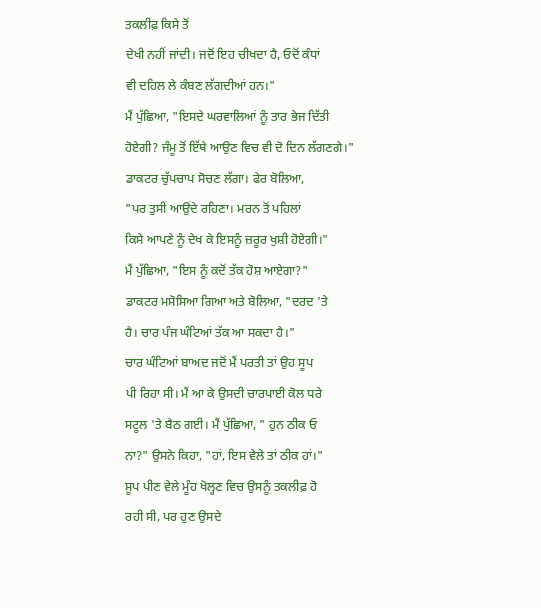ਤਕਲੀਫ਼ ਕਿਸੇ ਤੋਂ
ਦੇਖੀ ਨਹੀਂ ਜਾਂਦੀ। ਜਦੋਂ ਇਹ ਚੀਖਦਾ ਹੈ, ਓਦੋਂ ਕੰਧਾਂ
ਵੀ ਦਹਿਲ ਲੇ ਕੰਬਣ ਲੱਗਦੀਆਂ ਹਨ।"
ਮੈਂ ਪੁੱਛਿਆ, "ਇਸਦੇ ਘਰਵਾਲਿਆਂ ਨੂੰ ਤਾਰ ਭੇਜ ਦਿੱਤੀ
ਹੋਏਗੀ? ਜੰਮੂ ਤੋਂ ਇੱਥੇ ਆਉਣ ਵਿਚ ਵੀ ਦੋ ਦਿਨ ਲੱਗਣਗੇ।"
ਡਾਕਟਰ ਚੁੱਪਚਾਪ ਸੋਚਣ ਲੱਗਾ। ਫੇਰ ਬੋਲਿਆ,
"ਪਰ ਤੁਸੀਂ ਆਉਂਦੇ ਰਹਿਣਾ। ਮਰਨ ਤੋਂ ਪਹਿਲਾਂ
ਕਿਸੇ ਆਪਣੇ ਨੂੰ ਦੇਖ ਕੇ ਇਸਨੂੰ ਜ਼ਰੂਰ ਖੁਸ਼ੀ ਹੋਏਗੀ।"
ਮੈਂ ਪੁੱਛਿਆ, "ਇਸ ਨੂੰ ਕਦੋਂ ਤੱਕ ਹੋਸ਼ ਆਏਗਾ?"
ਡਾਕਟਰ ਮਸੋਸਿਆ ਗਿਆ ਅਤੇ ਬੋਲਿਆ, "ਦਰਦ 'ਤੇ
ਹੈ। ਚਾਰ ਪੰਜ ਘੰਟਿਆਂ ਤੱਕ ਆ ਸਕਦਾ ਹੈ।"
ਚਾਰ ਘੰਟਿਆਂ ਬਾਅਦ ਜਦੋਂ ਮੈਂ ਪਰਤੀ ਤਾਂ ਉਹ ਸੂਪ
ਪੀ ਰਿਹਾ ਸੀ। ਮੈਂ ਆ ਕੇ ਉਸਦੀ ਚਾਰਪਾਈ ਕੋਲ ਧਰੇ
ਸਟੂਲ 'ਤੇ ਬੈਠ ਗਈ। ਮੈਂ ਪੁੱਛਿਆ, " ਹੁਨ ਠੀਕ ਓ
ਨਾ?" ਉਸਨੇ ਕਿਹਾ, "ਹਾਂ, ਇਸ ਵੇਲੇ ਤਾਂ ਠੀਕ ਹਾਂ।"
ਸੂਪ ਪੀਣ ਵੇਲੇ ਮੂੰਹ ਖੋਲ੍ਹਣ ਵਿਚ ਉਸਨੂੰ ਤਕਲੀਫ਼ ਹੋ
ਰਹੀ ਸੀ, ਪਰ ਹੁਣ ਉਸਦੇ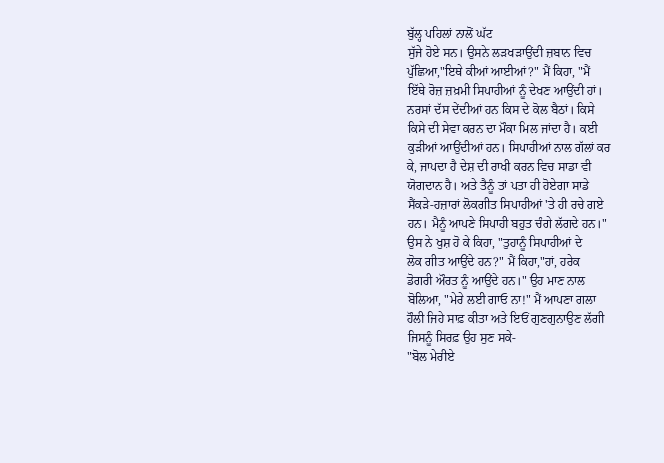ਬੁੱਲ੍ਹ ਪਹਿਲਾਂ ਨਾਲੋਂ ਘੱਟ
ਸੁੱਜੇ ਹੋਏ ਸਨ। ਉਸਨੇ ਲੜਖੜਾਉਂਦੀ ਜ਼ਬਾਨ ਵਿਚ
ਪੁੱਛਿਆ,"ਇਥੇ ਕੀਆਂ ਆਈਆਂ?" ਮੈਂ ਕਿਹਾ, "ਮੈਂ
ਇੱਥੇ ਰੋਜ਼ ਜ਼ਖ਼ਮੀ ਸਿਪਾਹੀਆਂ ਨੂੰ ਦੇਖਣ ਆਉਂਦੀ ਹਾਂ।
ਨਰਸਾਂ ਦੱਸ ਦੇਂਦੀਆਂ ਹਨ ਕਿਸ ਦੇ ਕੋਲ ਬੈਠਾਂ। ਕਿਸੇ
ਕਿਸੇ ਦੀ ਸੇਵਾ ਕਰਨ ਦਾ ਮੌਕਾ ਮਿਲ ਜਾਂਦਾ ਹੈ। ਕਈ
ਕੁੜੀਆਂ ਆਉਂਦੀਆਂ ਹਨ। ਸਿਪਾਹੀਆਂ ਨਾਲ ਗੱਲਾਂ ਕਰ
ਕੇ, ਜਾਪਦਾ ਹੈ ਦੇਸ਼ ਦੀ ਰਾਖੀ ਕਰਨ ਵਿਚ ਸਾਡਾ ਵੀ
ਯੋਗਦਾਨ ਹੈ। ਅਤੇ ਤੈਨੂੰ ਤਾਂ ਪਤਾ ਹੀ ਹੋਏਗਾ ਸਾਡੇ
ਸੈਂਕੜੇ-ਹਜ਼ਾਰਾਂ ਲੋਕਗੀਤ ਸਿਪਾਹੀਆਂ 'ਤੇ ਹੀ ਰਚੇ ਗਏ
ਹਨ। ਮੈਨੂੰ ਆਪਣੇ ਸਿਪਾਹੀ ਬਹੁਤ ਚੰਗੇ ਲੱਗਦੇ ਹਨ।"
ਉਸ ਨੇ ਖੁਸ਼ ਹੋ ਕੇ ਕਿਹਾ, "ਤੁਹਾਨੂੰ ਸਿਪਾਹੀਆਂ ਦੇ
ਲੋਕ ਗੀਤ ਆਉਂਦੇ ਹਨ?" ਮੈਂ ਕਿਹਾ,"ਹਾਂ, ਹਰੇਕ
ਡੋਗਰੀ ਔਰਤ ਨੂੰ ਆਉਂਦੇ ਹਨ।" ਉਹ ਮਾਣ ਨਾਲ
ਬੋਲਿਆ, "ਮੇਰੇ ਲਈ ਗਾਓ ਨਾ!" ਮੈਂ ਆਪਣਾ ਗਲਾ
ਹੌਲੀ ਜਿਹੇ ਸਾਫ਼ ਕੀਤਾ ਅਤੇ ਇਓਂ ਗੁਣਗੁਨਾਉਣ ਲੱਗੀ
ਜਿਸਨੂੰ ਸਿਰਫ਼ ਉਹ ਸੁਣ ਸਕੇ-
"ਬੋਲ ਮੇਰੀਏ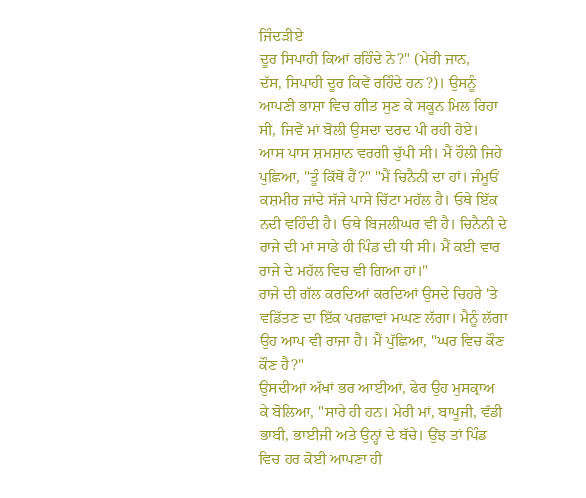ਜਿੰਦੜੀਏ
ਦੂਰ ਸਿਪਾਹੀ ਕਿਆਂ ਰਹਿੰਦੇ ਨੇ?" (ਮੇਰੀ ਜਾਨ,
ਦੱਸ, ਸਿਪਾਹੀ ਦੂਰ ਕਿਵੇਂ ਰਹਿੰਦੇ ਹਨ?)। ਉਸਨੂੰ
ਆਪਣੀ ਭਾਸ਼ਾ ਵਿਚ ਗੀਤ ਸੁਣ ਕੇ ਸਕੂਨ ਮਿਲ ਰਿਹਾ
ਸੀ, ਜਿਵੇਂ ਮਾਂ ਬੋਲੀ ਉਸਦਾ ਦਰਦ ਪੀ ਰਹੀ ਹੋਏ।
ਆਸ ਪਾਸ ਸ਼ਮਸ਼ਾਨ ਵਰਗੀ ਚੁੱਪੀ ਸੀ। ਮੈਂ ਹੌਲੀ ਜਿਹੇ
ਪੁਛਿਆ, "ਤੂੰ ਕਿੱਥੋਂ ਹੈਂ?" "ਮੈਂ ਚਿਨੈਨੀ ਦਾ ਹਾਂ। ਜੰਮੂਓਂ
ਕਸ਼ਮੀਰ ਜਾਂਦੇ ਸੱਜੇ ਪਾਸੇ ਚਿੱਟਾ ਮਹੱਲ ਹੈ। ਓਥੇ ਇੱਕ
ਨਦੀ ਵਹਿੰਦੀ ਹੈ। ਓਥੇ ਬਿਜਲੀਘਰ ਵੀ ਹੈ। ਚਿਨੈਨੀ ਦੇ
ਰਾਜੇ ਦੀ ਮਾਂ ਸਾਡੇ ਹੀ ਪਿੰਡ ਦੀ ਧੀ ਸੀ। ਮੈਂ ਕਈ ਵਾਰ
ਰਾਜੇ ਦੇ ਮਹੱਲ ਵਿਚ ਵੀ ਗਿਆ ਹਾਂ।"
ਰਾਜੇ ਦੀ ਗੱਲ ਕਰਦਿਆਂ ਕਰਦਿਆਂ ਉਸਦੇ ਚਿਹਰੇ 'ਤੇ
ਵਡਿੱਤਣ ਦਾ ਇੱਕ ਪਰਛਾਵਾਂ ਮਘਣ ਲੱਗਾ। ਮੈਨੂੰ ਲੱਗਾ
ਉਹ ਆਪ ਵੀ ਰਾਜਾ ਹੈ। ਮੈਂ ਪੁੱਛਿਆ, "ਘਰ ਵਿਚ ਕੌਣ
ਕੌਣ ਹੈ?"
ਉਸਦੀਆਂ ਅੱਖਾਂ ਭਰ ਆਈਆਂ, ਫੇਰ ਉਹ ਮੁਸਕ੍ਰਾਅ
ਕੇ ਬੋਲਿਆ, "ਸਾਰੇ ਹੀ ਹਨ। ਮੇਰੀ ਮਾਂ, ਬਾਪੂਜੀ, ਵੱਡੀ
ਭਾਬੀ, ਭਾਈਜੀ ਅਤੇ ਉਨ੍ਹਾਂ ਦੇ ਬੱਚੇ। ਉਂਝ ਤਾਂ ਪਿੰਡ
ਵਿਚ ਹਰ ਕੋਈ ਆਪਣਾ ਹੀ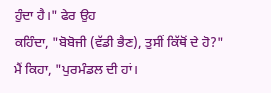ਹੁੰਦਾ ਹੈ।" ਫੇਰ ਉਹ
ਕਹਿੰਦਾ, "ਬੋਬੋਜੀ (ਵੱਡੀ ਭੈਣ), ਤੁਸੀਂ ਕਿੱਥੋਂ ਦੇ ਹੋ?"
ਮੈਂ ਕਿਹਾ, "ਪੁਰਮੰਡਲ ਦੀ ਹਾਂ।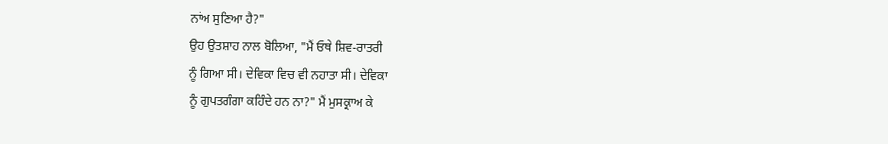ਨਾਂਅ ਸੁਣਿਆ ਹੈ?"
ਉਹ ਉਤਸ਼ਾਹ ਨਾਲ ਬੋਲਿਆ, "ਮੈਂ ਓਥੇ ਸ਼ਿਵ-ਰਾਤਰੀ
ਨੂੰ ਗਿਆ ਸੀ। ਦੇਵਿਕਾ ਵਿਚ ਵੀ ਨਹਾਤਾ ਸੀ। ਦੇਵਿਕਾ
ਨੂੰ ਗੁਪਤਗੰਗਾ ਕਹਿੰਦੇ ਹਨ ਨਾ?" ਮੈਂ ਮੁਸਕ੍ਰਾਅ ਕੇ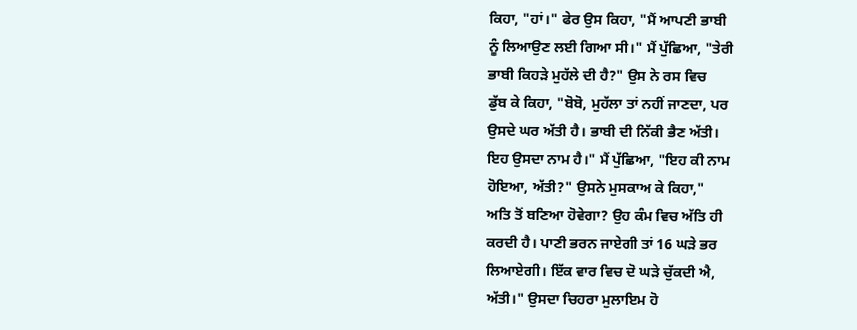ਕਿਹਾ, "ਹਾਂ।" ਫੇਰ ਉਸ ਕਿਹਾ, "ਮੈਂ ਆਪਣੀ ਭਾਬੀ
ਨੂੰ ਲਿਆਉਣ ਲਈ ਗਿਆ ਸੀ।" ਮੈਂ ਪੁੱਛਿਆ, "ਤੇਰੀ
ਭਾਬੀ ਕਿਹੜੇ ਮੁਹੱਲੇ ਦੀ ਹੈ?" ਉਸ ਨੇ ਰਸ ਵਿਚ
ਡੁੱਬ ਕੇ ਕਿਹਾ, "ਬੋਬੋ, ਮੁਹੱਲਾ ਤਾਂ ਨਹੀਂ ਜਾਣਦਾ, ਪਰ
ਉਸਦੇ ਘਰ ਅੱਤੀ ਹੈ। ਭਾਬੀ ਦੀ ਨਿੱਕੀ ਭੈਣ ਅੱਤੀ।
ਇਹ ਉਸਦਾ ਨਾਮ ਹੈ।" ਮੈਂ ਪੁੱਛਿਆ, "ਇਹ ਕੀ ਨਾਮ
ਹੋਇਆ, ਅੱਤੀ?" ਉਸਨੇ ਮੁਸਕਾਅ ਕੇ ਕਿਹਾ,"
ਅਤਿ ਤੋਂ ਬਣਿਆ ਹੋਵੇਗਾ? ਉਹ ਕੰਮ ਵਿਚ ਅੱਤਿ ਹੀ
ਕਰਦੀ ਹੈ। ਪਾਣੀ ਭਰਨ ਜਾਏਗੀ ਤਾਂ 16 ਘੜੇ ਭਰ
ਲਿਆਏਗੀ। ਇੱਕ ਵਾਰ ਵਿਚ ਦੋ ਘੜੇ ਚੁੱਕਦੀ ਐ,
ਅੱਤੀ।" ਉਸਦਾ ਚਿਹਰਾ ਮੁਲਾਇਮ ਹੋ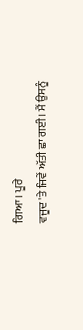ਗਿਆ। ਪੂਰੇ
ਵਜੂਦ 'ਤੇ ਜਿਵੇਂ ਅੱਤੀ ਛਾ ਗਈ। ਮੈਂ ਉਸਨੂੰ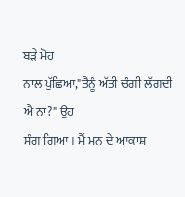ਬੜੇ ਮੋਹ
ਨਾਲ ਪੁੱਛਿਆ,"ਤੈਨੂੰ ਅੱਤੀ ਚੰਗੀ ਲੱਗਦੀ ਐ ਨਾ?" ਉਹ
ਸੰਗ ਗਿਆ। ਮੈਂ ਮਨ ਦੇ ਆਕਾਸ਼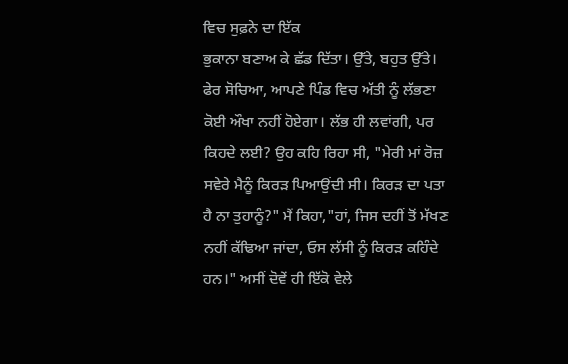ਵਿਚ ਸੁਫ਼ਨੇ ਦਾ ਇੱਕ
ਭੁਕਾਨਾ ਬਣਾਅ ਕੇ ਛੱਡ ਦਿੱਤਾ। ਉੱਤੇ, ਬਹੁਤ ਉੱਤੇ।
ਫੇਰ ਸੋਚਿਆ, ਆਪਣੇ ਪਿੰਡ ਵਿਚ ਅੱਤੀ ਨੂੰ ਲੱਭਣਾ
ਕੋਈ ਔਖਾ ਨਹੀਂ ਹੋਏਗਾ। ਲੱਭ ਹੀ ਲਵਾਂਗੀ, ਪਰ
ਕਿਹਦੇ ਲਈ? ਉਹ ਕਹਿ ਰਿਹਾ ਸੀ, "ਮੇਰੀ ਮਾਂ ਰੋਜ਼
ਸਵੇਰੇ ਮੈਨੂੰ ਕਿਰੜ ਪਿਆਉਂਦੀ ਸੀ। ਕਿਰੜ ਦਾ ਪਤਾ
ਹੈ ਨਾ ਤੁਹਾਨੂੰ?" ਮੈਂ ਕਿਹਾ,"ਹਾਂ, ਜਿਸ ਦਹੀਂ ਤੋਂ ਮੱਖਣ
ਨਹੀਂ ਕੱਢਿਆ ਜਾਂਦਾ, ਓਸ ਲੱਸੀ ਨੂੰ ਕਿਰੜ ਕਹਿੰਦੇ
ਹਨ।" ਅਸੀਂ ਦੋਵੇਂ ਹੀ ਇੱਕੋ ਵੇਲੇ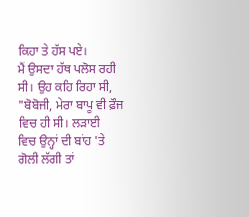ਕਿਹਾ ਤੇ ਹੱਸ ਪਏ।
ਮੈਂ ਉਸਦਾ ਹੱਥ ਪਲੋਸ ਰਹੀ ਸੀ। ਉਹ ਕਹਿ ਰਿਹਾ ਸੀ,
"ਬੋਬੋਜੀ, ਮੇਰਾ ਬਾਪੂ ਵੀ ਫ਼ੌਜ ਵਿਚ ਹੀ ਸੀ। ਲੜਾਈ
ਵਿਚ ਉਨ੍ਹਾਂ ਦੀ ਬਾਂਹ 'ਤੇ ਗੋਲੀ ਲੱਗੀ ਤਾਂ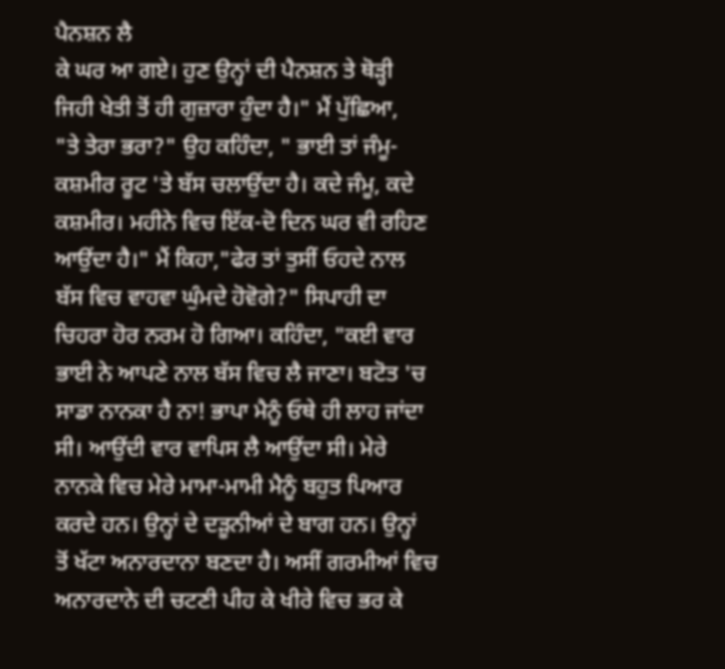ਪੈਨਸ਼ਨ ਲੈ
ਕੇ ਘਰ ਆ ਗਏ। ਹੁਣ ਉਨ੍ਹਾਂ ਦੀ ਪੈਨਸ਼ਨ ਤੇ ਥੋੜ੍ਹੀ
ਜਿਹੀ ਖੇਤੀ ਤੋਂ ਹੀ ਗੁਜ਼ਾਰਾ ਹੁੰਦਾ ਹੈ।" ਮੈਂ ਪੁੱਛਿਆ,
"ਤੇ ਤੇਰਾ ਭਰਾ?" ਉਹ ਕਹਿੰਦਾ, " ਭਾਈ ਤਾਂ ਜੰਮੂ-
ਕਸ਼ਮੀਰ ਰੂਟ 'ਤੇ ਬੱਸ ਚਲਾਉਂਦਾ ਹੈ। ਕਦੇ ਜੰਮੂ, ਕਦੇ
ਕਸ਼ਮੀਰ। ਮਹੀਨੇ ਵਿਚ ਇੱਕ-ਦੋ ਦਿਨ ਘਰ ਵੀ ਰਹਿਣ
ਆਉਂਦਾ ਹੈ।" ਮੈਂ ਕਿਹਾ,"ਫੇਰ ਤਾਂ ਤੁਸੀਂ ਓਹਦੇ ਨਾਲ
ਬੱਸ ਵਿਚ ਵਾਹਵਾ ਘੁੰਮਦੇ ਹੋਵੋਗੇ?" ਸਿਪਾਹੀ ਦਾ
ਚਿਹਰਾ ਹੋਰ ਨਰਮ ਹੋ ਗਿਆ। ਕਹਿੰਦਾ, "ਕਈ ਵਾਰ
ਭਾਈ ਨੇ ਆਪਣੇ ਨਾਲ ਬੱਸ ਵਿਚ ਲੈ ਜਾਣਾ। ਬਟੋਤ 'ਚ
ਸਾਡਾ ਨਾਨਕਾ ਹੈ ਨਾ! ਭਾਪਾ ਮੈਨੂੰ ਓਥੇ ਹੀ ਲਾਹ ਜਾਂਦਾ
ਸੀ। ਆਉਂਦੀ ਵਾਰ ਵਾਪਿਸ ਲੈ ਆਉਂਦਾ ਸੀ। ਮੇਰੇ
ਨਾਨਕੇ ਵਿਚ ਮੇਰੇ ਮਾਮਾ-ਮਾਮੀ ਮੈਨੂੰ ਬਹੁਤ ਪਿਆਰ
ਕਰਦੇ ਹਨ। ਉਨ੍ਹਾਂ ਦੇ ਦੜੂਨੀਆਂ ਦੇ ਬਾਗ ਹਨ। ਉਨ੍ਹਾਂ
ਤੋਂ ਖੱਟਾ ਅਨਾਰਦਾਨਾ ਬਣਦਾ ਹੈ। ਅਸੀਂ ਗਰਮੀਆਂ ਵਿਚ
ਅਨਾਰਦਾਨੇ ਦੀ ਚਟਣੀ ਪੀਹ ਕੇ ਖੀਰੇ ਵਿਚ ਭਰ ਕੇ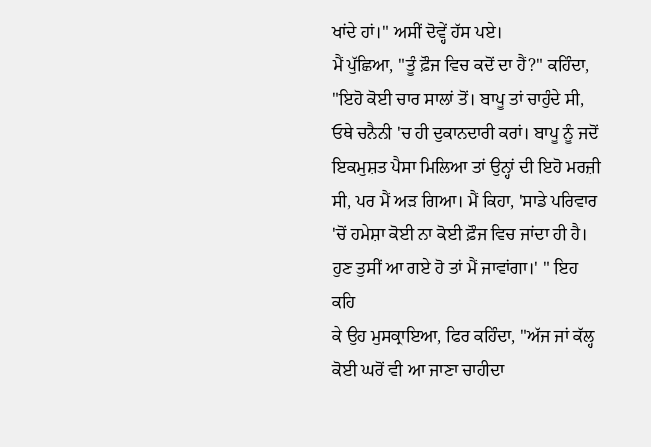ਖਾਂਦੇ ਹਾਂ।" ਅਸੀਂ ਦੋਵ੍ਹੇਂ ਹੱਸ ਪਏ।
ਮੈਂ ਪੁੱਛਿਆ, "ਤੂੰ ਫ਼ੌਜ ਵਿਚ ਕਦੋਂ ਦਾ ਹੈਂ?" ਕਹਿੰਦਾ,
"ਇਹੋ ਕੋਈ ਚਾਰ ਸਾਲਾਂ ਤੋਂ। ਬਾਪੂ ਤਾਂ ਚਾਹੁੰਦੇ ਸੀ,
ਓਥੇ ਚਨੈਨੀ 'ਚ ਹੀ ਦੁਕਾਨਦਾਰੀ ਕਰਾਂ। ਬਾਪੂ ਨੂੰ ਜਦੋਂ
ਇਕਮੁਸ਼ਤ ਪੈਸਾ ਮਿਲਿਆ ਤਾਂ ਉਨ੍ਹਾਂ ਦੀ ਇਹੋ ਮਰਜ਼ੀ
ਸੀ, ਪਰ ਮੈਂ ਅੜ ਗਿਆ। ਮੈਂ ਕਿਹਾ, 'ਸਾਡੇ ਪਰਿਵਾਰ
'ਚੋਂ ਹਮੇਸ਼ਾ ਕੋਈ ਨਾ ਕੋਈ ਫ਼ੌਜ ਵਿਚ ਜਾਂਦਾ ਹੀ ਹੈ।
ਹੁਣ ਤੁਸੀਂ ਆ ਗਏ ਹੋ ਤਾਂ ਮੈਂ ਜਾਵਾਂਗਾ।' " ਇਹ ਕਹਿ
ਕੇ ਉਹ ਮੁਸਕ੍ਰਾਇਆ, ਫਿਰ ਕਹਿੰਦਾ, "ਅੱਜ ਜਾਂ ਕੱਲ੍ਹ
ਕੋਈ ਘਰੋਂ ਵੀ ਆ ਜਾਣਾ ਚਾਹੀਦਾ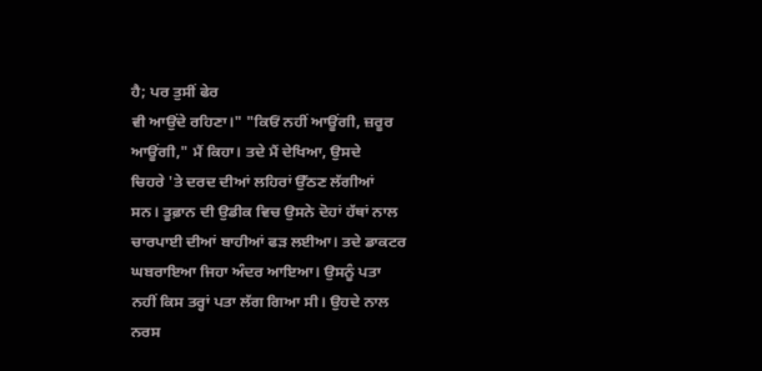ਹੈ; ਪਰ ਤੁਸੀਂ ਫੇਰ
ਵੀ ਆਉਂਦੇ ਰਹਿਣਾ।" "ਕਿਓਂ ਨਹੀਂ ਆਊਂਗੀ, ਜ਼ਰੂਰ
ਆਊਂਗੀ," ਮੈਂ ਕਿਹਾ। ਤਦੇ ਮੈਂ ਦੇਖਿਆ, ਉਸਦੇ
ਚਿਹਰੇ 'ਤੇ ਦਰਦ ਦੀਆਂ ਲਹਿਰਾਂ ਉੱਠਣ ਲੱਗੀਆਂ
ਸਨ। ਤੂਫ਼ਾਨ ਦੀ ਉਡੀਕ ਵਿਚ ਉਸਨੇ ਦੋਹਾਂ ਹੱਥਾਂ ਨਾਲ
ਚਾਰਪਾਈ ਦੀਆਂ ਬਾਹੀਆਂ ਫੜ ਲਈਆ। ਤਦੇ ਡਾਕਟਰ
ਘਬਰਾਇਆ ਜਿਹਾ ਅੰਦਰ ਆਇਆ। ਉਸਨੂੰ ਪਤਾ
ਨਹੀਂ ਕਿਸ ਤਰ੍ਹਾਂ ਪਤਾ ਲੱਗ ਗਿਆ ਸੀ। ਉਹਦੇ ਨਾਲ
ਨਰਸ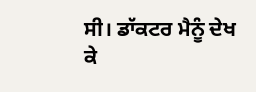ਸੀ। ਡਾੱਕਟਰ ਮੈਨੂੰ ਦੇਖ ਕੇ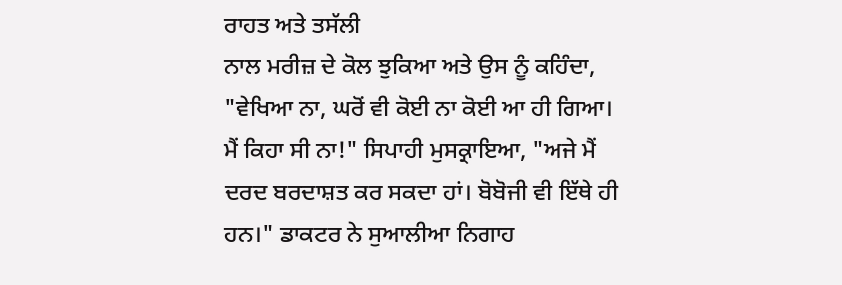ਰਾਹਤ ਅਤੇ ਤਸੱਲੀ
ਨਾਲ ਮਰੀਜ਼ ਦੇ ਕੋਲ ਝੁਕਿਆ ਅਤੇ ਉਸ ਨੂੰ ਕਹਿੰਦਾ,
"ਵੇਖਿਆ ਨਾ, ਘਰੋਂ ਵੀ ਕੋਈ ਨਾ ਕੋਈ ਆ ਹੀ ਗਿਆ।
ਮੈਂ ਕਿਹਾ ਸੀ ਨਾ!" ਸਿਪਾਹੀ ਮੁਸਕ੍ਰਾਇਆ, "ਅਜੇ ਮੈਂ
ਦਰਦ ਬਰਦਾਸ਼ਤ ਕਰ ਸਕਦਾ ਹਾਂ। ਬੋਬੋਜੀ ਵੀ ਇੱਥੇ ਹੀ
ਹਨ।" ਡਾਕਟਰ ਨੇ ਸੁਆਲੀਆ ਨਿਗਾਹ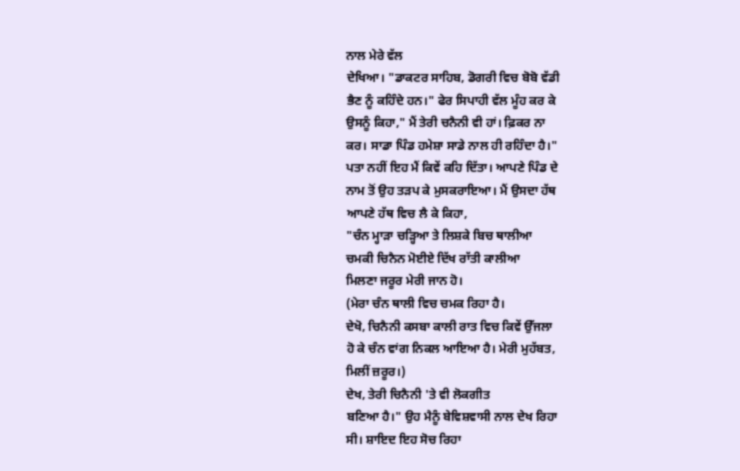ਨਾਲ ਮੇਰੇ ਵੱਲ
ਦੇਖਿਆ। "ਡਾਕਟਰ ਸਾਹਿਬ, ਡੋਗਰੀ ਵਿਚ ਬੋਬੋ ਵੱਡੀ
ਭੈਣ ਨੂੰ ਕਹਿੰਦੇ ਹਨ।" ਫੇਰ ਸਿਪਾਹੀ ਵੱਲ ਮੂੰਹ ਕਰ ਕੇ
ਉਸਨੂੰ ਕਿਹਾ," ਮੈਂ ਤੇਰੀ ਚਨੈਨੀ ਵੀ ਹਾਂ। ਫ਼ਿਕਰ ਨਾ
ਕਰ। ਸਾਡਾ ਪਿੰਡ ਹਮੇਸ਼ਾ ਸਾਡੇ ਨਾਲ ਹੀ ਰਹਿੰਦਾ ਹੈ।"
ਪਤਾ ਨਹੀਂ ਇਹ ਮੈਂ ਕਿਵੇਂ ਕਹਿ ਦਿੱਤਾ। ਆਪਣੇ ਪਿੰਡ ਦੇ
ਨਾਮ ਤੋਂ ਉਹ ਤੜਪ ਕੇ ਮੁਸਕਰਾਇਆ। ਮੈਂ ਉਸਦਾ ਹੱਥ
ਆਪਣੇ ਹੱਥ ਵਿਚ ਲੈ ਕੇ ਕਿਹਾ,
"ਚੰਨ ਮ੍ਹਾੜਾ ਚੜ੍ਹਿਆ ਤੇ ਲਿਸ਼ਕੇ ਬਿਚ ਥਾਲੀਆ
ਚਮਕੀ ਚਿਨੈਨ ਮੋਈਏ ਦਿੱਖ ਰਾੱਤੀ ਕਾਲੀਆ
ਮਿਲਣਾ ਜਰੂਰ ਮੇਰੀ ਜਾਨ ਹੋ।
(ਮੇਰਾ ਚੰਨ ਥਾਲੀ ਵਿਚ ਚਮਕ ਰਿਹਾ ਹੈ।
ਦੇਖੋ, ਚਿਨੈਨੀ ਕਸਬਾ ਕਾਲੀ ਰਾਤ ਵਿਚ ਕਿਵੇਂ ਉੱਜਲਾ
ਹੋ ਕੇ ਚੰਨ ਵਾਂਗ ਨਿਕਲ ਆਇਆ ਹੈ। ਮੇਰੀ ਮੁਹੱਬਤ,
ਮਿਲੀਂ ਜ਼ਰੂਰ।)
ਦੇਖ, ਤੇਰੀ ਚਿਨੈਨੀ 'ਤੇ ਵੀ ਲੋਕਗੀਤ
ਬਣਿਆ ਹੈ।" ਉਹ ਮੈਨੂੰ ਬੇਵਿਸ਼ਵਾਸੀ ਨਾਲ ਦੇਖ ਰਿਹਾ
ਸੀ। ਸ਼ਾਇਦ ਇਹ ਸੋਚ ਰਿਹਾ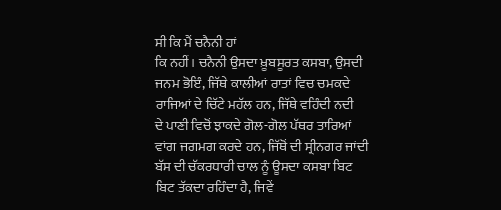ਸੀ ਕਿ ਮੈਂ ਚਨੈਨੀ ਹਾਂ
ਕਿ ਨਹੀਂ। ਚਨੈਨੀ ਉਸਦਾ ਖ਼ੂਬਸੂਰਤ ਕਸਬਾ, ਉਸਦੀ
ਜਨਮ ਭੋਇੰ, ਜਿੱਥੇ ਕਾਲੀਆਂ ਰਾਤਾਂ ਵਿਚ ਚਮਕਦੇ
ਰਾਜਿਆਂ ਦੇ ਚਿੱਟੇ ਮਹੱਲ ਹਨ, ਜਿੱਥੇ ਵਹਿੰਦੀ ਨਦੀ
ਦੇ ਪਾਣੀ ਵਿਚੋਂ ਝਾਕਦੇ ਗੋਲ-ਗੋਲ ਪੱਥਰ ਤਾਰਿਆਂ
ਵਾਂਗ ਜਗਮਗ ਕਰਦੇ ਹਨ, ਜਿੱਥੋਂ ਦੀ ਸ੍ਰੀਨਗਰ ਜਾਂਦੀ
ਬੱਸ ਦੀ ਚੱਕਰਧਾਰੀ ਚਾਲ ਨੂੰ ਊਸਦਾ ਕਸਬਾ ਬਿਟ
ਬਿਟ ਤੱਕਦਾ ਰਹਿੰਦਾ ਹੈ, ਜਿਵੇਂ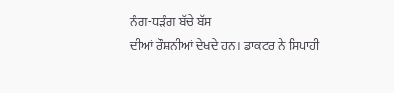ਨੰਗ-ਧੜੰਗ ਬੱਚੇ ਬੱਸ
ਦੀਆਂ ਰੌਸ਼ਨੀਆਂ ਦੇਖਦੇ ਹਨ। ਡਾਕਟਰ ਨੇ ਸਿਪਾਹੀ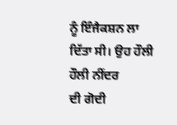ਨੂੰ ਇੰਜੈਕਸ਼ਨ ਲਾ ਦਿੱਤਾ ਸੀ। ਉਹ ਹੌਲੀ ਹੌਲੀ ਨੀਂਦਰ
ਦੀ ਗੋਦੀ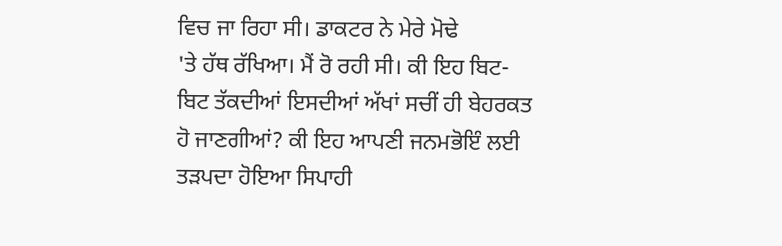ਵਿਚ ਜਾ ਰਿਹਾ ਸੀ। ਡਾਕਟਰ ਨੇ ਮੇਰੇ ਮੋਢੇ
'ਤੇ ਹੱਥ ਰੱਖਿਆ। ਮੈਂ ਰੋ ਰਹੀ ਸੀ। ਕੀ ਇਹ ਬਿਟ-
ਬਿਟ ਤੱਕਦੀਆਂ ਇਸਦੀਆਂ ਅੱਖਾਂ ਸਚੀਂ ਹੀ ਬੇਹਰਕਤ
ਹੋ ਜਾਣਗੀਆਂ? ਕੀ ਇਹ ਆਪਣੀ ਜਨਮਭੋਇੰ ਲਈ
ਤੜਪਦਾ ਹੋਇਆ ਸਿਪਾਹੀ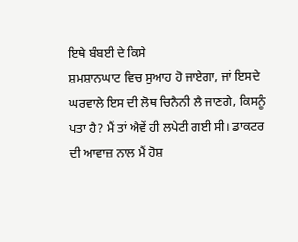ਇਥੇ ਬੰਬਈ ਦੇ ਕਿਸੇ
ਸ਼ਮਸ਼ਾਨਘਾਟ ਵਿਚ ਸੁਆਹ ਹੋ ਜਾਏਗਾ, ਜਾਂ ਇਸਦੇ
ਘਰਵਾਲੇ ਇਸ ਦੀ ਲੋਥ ਚਿਨੈਨੀ ਲੈ ਜਾਣਗੇ, ਕਿਸਨੂੰ
ਪਤਾ ਹੈ? ਮੈਂ ਤਾਂ ਐਵੇਂ ਹੀ ਲਪੇਟੀ ਗਈ ਸੀ। ਡਾਕਟਰ
ਦੀ ਆਵਾਜ਼ ਨਾਲ ਮੈਂ ਹੋਸ਼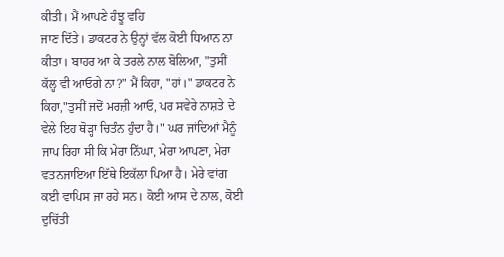ਕੀਤੀ। ਮੈਂ ਆਪਣੇ ਹੰਝੂ ਵਹਿ
ਜਾਣ ਦਿੱਤੇ। ਡਾਕਟਰ ਨੇ ਉਨ੍ਹਾਂ ਵੱਲ ਕੋਈ ਧਿਆਨ ਨਾ
ਕੀਤਾ। ਬਾਹਰ ਆ ਕੇ ਤਰਲੇ ਨਾਲ ਬੋਲਿਆ, "ਤੁਸੀਂ
ਕੱਲ੍ਹ ਵੀ ਆਓਗੇ ਨਾ?" ਮੈਂ ਕਿਹਾ, "ਹਾਂ।" ਡਾਕਟਰ ਨੇ
ਕਿਹਾ,"ਤੁਸੀਂ ਜਦੋਂ ਮਰਜ਼ੀ ਆਓ, ਪਰ ਸਵੇਰੇ ਨਾਸ਼ਤੇ ਦੇ
ਵੇਲੇ ਇਹ ਥੋੜ੍ਹਾ ਚਿਤੰਨ ਹੁੰਦਾ ਹੈ।" ਘਰ ਜਾਂਦਿਆਂ ਮੈਨੂੰ
ਜਾਪ ਰਿਹਾ ਸੀ ਕਿ ਮੇਰਾ ਨਿੱਘਾ, ਮੇਰਾ ਆਪਣਾ, ਮੇਰਾ
ਵਤਨਜਾਇਆ ਇੱਥੇ ਇਕੱਲਾ ਪਿਆ ਹੈ। ਮੇਰੇ ਵਾਂਗ
ਕਈ ਵਾਪਿਸ ਜਾ ਰਹੇ ਸਨ। ਕੋਈ ਆਸ ਦੇ ਨਾਲ, ਕੋਈ
ਦੁਚਿੱਤੀ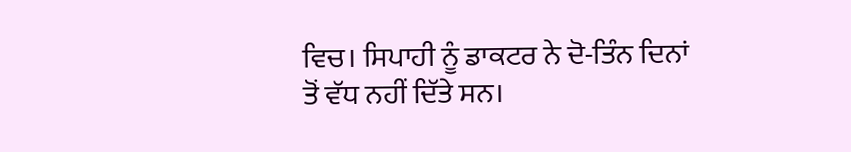ਵਿਚ। ਸਿਪਾਹੀ ਨੂੰ ਡਾਕਟਰ ਨੇ ਦੋ-ਤਿੰਨ ਦਿਨਾਂ
ਤੋਂ ਵੱਧ ਨਹੀਂ ਦਿੱਤੇ ਸਨ।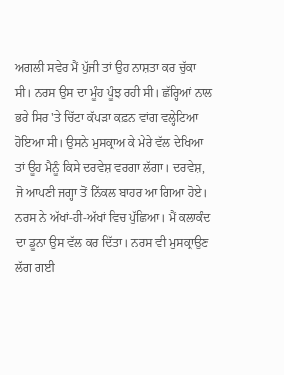ਅਗਲੀ ਸਵੇਰ ਮੈਂ ਪੁੱਜੀ ਤਾਂ ਉਹ ਨਾਸ਼ਤਾ ਕਰ ਚੁੱਕਾ
ਸੀ। ਨਰਸ ਉਸ ਦਾ ਮੂੰਹ ਪੂੰਝ ਰਹੀ ਸੀ। ਛੱਰ੍ਹਿਆਂ ਨਾਲ
ਭਰੇ ਸਿਰ 'ਤੇ ਚਿੱਟਾ ਕੱਪੜਾ ਕਫ਼ਨ ਵਾਂਗ ਵਲ੍ਹੇਟਿਆ
ਹੋਇਆ ਸੀ। ਉਸਨੇ ਮੁਸਕ੍ਰਾਅ ਕੇ ਮੇਰੇ ਵੱਲ ਦੇਖਿਆ
ਤਾਂ ਊਹ ਮੈਨੂੰ ਕਿਸੇ ਦਰਵੇਸ਼ ਵਰਗਾ ਲੱਗਾ। ਦਰਵੇਸ਼,
ਜੋ ਆਪਣੀ ਜਗ੍ਹਾ ਤੋਂ ਨਿੱਕਲ ਬਾਹਰ ਆ ਗਿਆ ਹੋਏ।
ਨਰਸ ਨੇ ਅੱਖਾਂ-ਹੀ-ਅੱਖਾਂ ਵਿਚ ਪੁੱਛਿਆ। ਮੈਂ ਕਲਾਕੰਦ
ਦਾ ਡੂਨਾ ਉਸ ਵੱਲ ਕਰ ਦਿੱਤਾ। ਨਰਸ ਵੀ ਮੁਸਕ੍ਰਾਉਣ
ਲੱਗ ਗਈ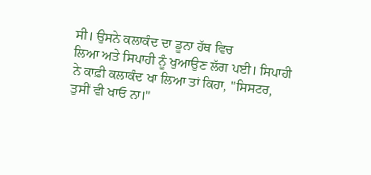ਸੀ। ਉਸਨੇ ਕਲਾਕੰਦ ਦਾ ਡੂਨਾ ਹੱਥ ਵਿਚ
ਲਿਆ ਅਤੇ ਸਿਪਾਹੀ ਨੂੰ ਖੁਆਉਣ ਲੱਗ ਪਈ। ਸਿਪਾਹੀ
ਨੇ ਕਾਫ਼ੀ ਕਲਾਕੰਦ ਖਾ ਲਿਆ ਤਾਂ ਕਿਹਾ, "ਸਿਸਟਰ,
ਤੁਸੀਂ ਵੀ ਖਾਓ ਨਾ।"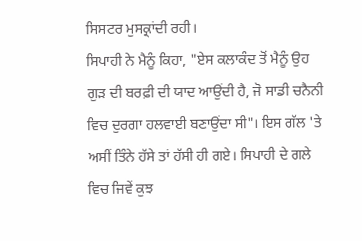ਸਿਸਟਰ ਮੁਸਕ੍ਰਾਂਦੀ ਰਹੀ।
ਸਿਪਾਹੀ ਨੇ ਮੈਨੂੰ ਕਿਹਾ, "ਏਸ ਕਲਾਕੰਦ ਤੋਂ ਮੈਨੂੰ ਉਹ
ਗੁੜ ਦੀ ਬਰਫ਼ੀ ਦੀ ਯਾਦ ਆਉਂਦੀ ਹੈ, ਜੋ ਸਾਡੀ ਚਨੈਨੀ
ਵਿਚ ਦੁਰਗਾ ਹਲਵਾਈ ਬਣਾਉਂਦਾ ਸੀ"। ਇਸ ਗੱਲ 'ਤੇ
ਅਸੀਂ ਤਿੰਨੇ ਹੱਸੇ ਤਾਂ ਹੱਸੀ ਹੀ ਗਏ। ਸਿਪਾਹੀ ਦੇ ਗਲੇ
ਵਿਚ ਜਿਵੇਂ ਕੁਝ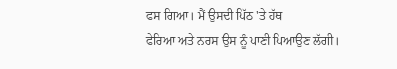ਫਸ ਗਿਆ। ਮੈਂ ਉਸਦੀ ਪਿੱਠ 'ਤੇ ਹੱਥ
ਫੇਰਿਆ ਅਤੇ ਨਰਸ ਉਸ ਨੂੰ ਪਾਣੀ ਪਿਆਉਣ ਲੱਗੀ।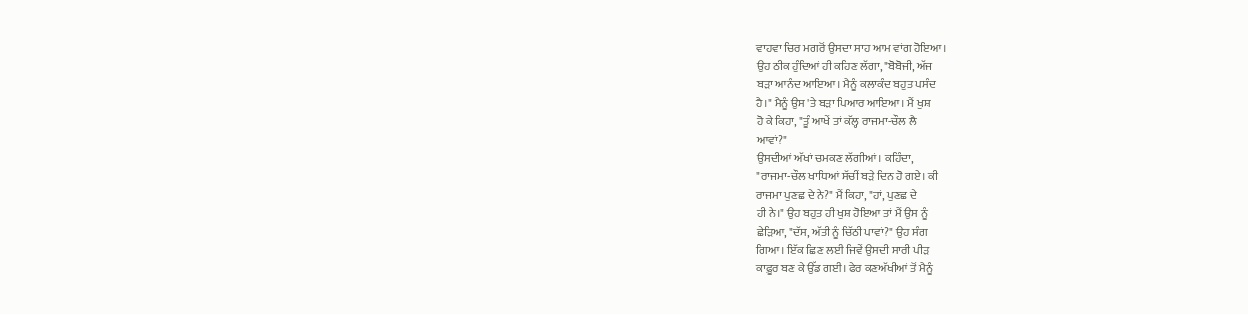ਵਾਹਵਾ ਚਿਰ ਮਗਰੋਂ ਉਸਦਾ ਸਾਹ ਆਮ ਵਾਂਗ ਹੋਇਆ।
ਉਹ ਠੀਕ ਹੁੰਦਿਆਂ ਹੀ ਕਹਿਣ ਲੱਗਾ, "ਬੋਬੋਜੀ, ਅੱਜ
ਬੜਾ ਆਨੰਦ ਆਇਆ। ਮੈਨੂੰ ਕਲਾਕੰਦ ਬਹੁਤ ਪਸੰਦ
ਹੈ।" ਮੈਨੂੰ ਉਸ 'ਤੇ ਬੜਾ ਪਿਆਰ ਆਇਆ। ਮੈਂ ਖੁਸ਼
ਹੋ ਕੇ ਕਿਹਾ, "ਤੂੰ ਆਖੇਂ ਤਾਂ ਕੱਲ੍ਹ ਰਾਜਮਾ-ਚੌਲ ਲੈ
ਆਵਾਂ?"
ਉਸਦੀਆਂ ਅੱਖਾਂ ਚਮਕਣ ਲੱਗੀਆਂ। ਕਹਿੰਦਾ,
"ਰਾਜਮਾ-ਚੌਲ ਖਾਧਿਆਂ ਸੱਚੀਂ ਬੜੇ ਦਿਨ ਹੋ ਗਏ। ਕੀ
ਰਾਜਮਾ ਪੁਣਛ ਦੇ ਨੇ?" ਮੈਂ ਕਿਹਾ, "ਹਾਂ, ਪੁਣਛ ਦੇ
ਹੀ ਨੇ।" ਉਹ ਬਹੁਤ ਹੀ ਖੁਸ਼ ਹੋਇਆ ਤਾਂ ਮੈਂ ਉਸ ਨੂੰ
ਛੇੜਿਆ, "ਦੱਸ, ਅੱਤੀ ਨੂੰ ਚਿੱਠੀ ਪਾਵਾਂ?" ਉਹ ਸੰਗ
ਗਿਆ। ਇੱਕ ਛਿਣ ਲਈ ਜਿਵੇਂ ਉਸਦੀ ਸਾਰੀ ਪੀੜ
ਕਾਫ਼ੂਰ ਬਣ ਕੇ ਉੱਡ ਗਈ। ਫੇਰ ਕਣਅੱਖੀਆਂ ਤੋਂ ਮੈਨੂੰ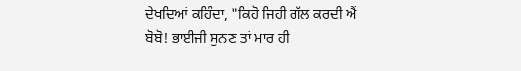ਦੇਖਦਿਆਂ ਕਹਿੰਦਾ, "ਕਿਹੋ ਜਿਹੀ ਗੱਲ ਕਰਦੀ ਐਂ
ਬੋਬੋ! ਭਾਈਜੀ ਸੁਨਣ ਤਾਂ ਮਾਰ ਹੀ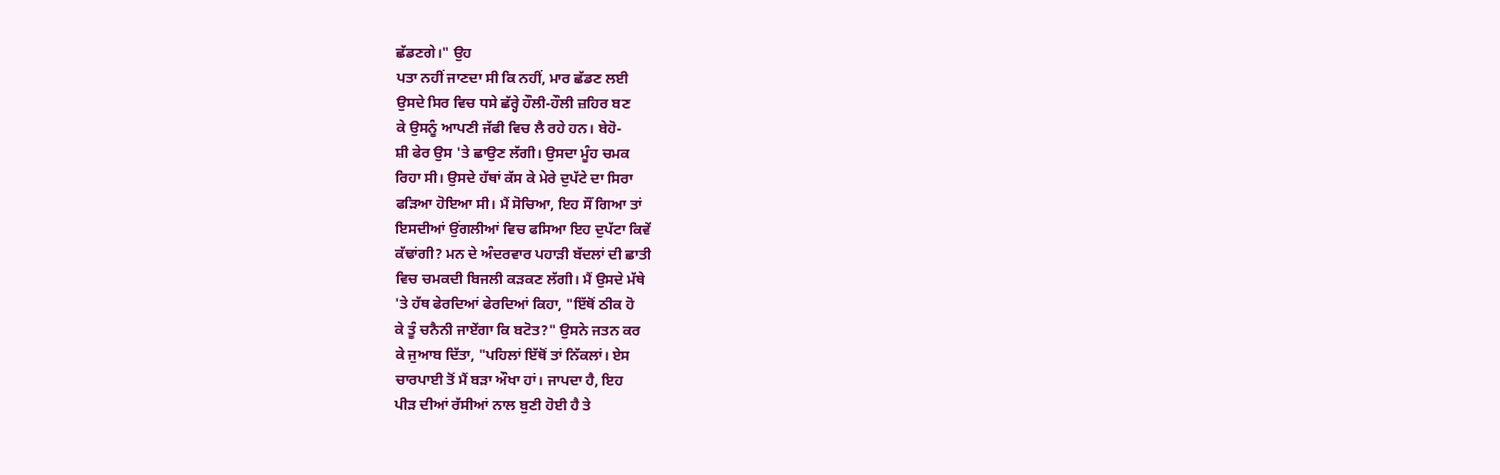ਛੱਡਣਗੇ।" ਉਹ
ਪਤਾ ਨਹੀਂ ਜਾਣਦਾ ਸੀ ਕਿ ਨਹੀਂ, ਮਾਰ ਛੱਡਣ ਲਈ
ਉਸਦੇ ਸਿਰ ਵਿਚ ਧਸੇ ਛੱਰ੍ਹੇ ਹੌਲੀ-ਹੌਲੀ ਜ਼ਹਿਰ ਬਣ
ਕੇ ਉਸਨੂੰ ਆਪਣੀ ਜੱਫੀ ਵਿਚ ਲੈ ਰਹੇ ਹਨ। ਬੇਹੋ-
ਸ਼ੀ ਫੇਰ ਉਸ 'ਤੇ ਛਾਉਣ ਲੱਗੀ। ਉਸਦਾ ਮੂੰਹ ਚਮਕ
ਰਿਹਾ ਸੀ। ਉਸਦੇ ਹੱਥਾਂ ਕੱਸ ਕੇ ਮੇਰੇ ਦੁਪੱਟੇ ਦਾ ਸਿਰਾ
ਫੜਿਆ ਹੋਇਆ ਸੀ। ਮੈਂ ਸੋਚਿਆ, ਇਹ ਸੌਂ ਗਿਆ ਤਾਂ
ਇਸਦੀਆਂ ਉਂਗਲੀਆਂ ਵਿਚ ਫਸਿਆ ਇਹ ਦੁਪੱਟਾ ਕਿਵੇਂ
ਕੱਢਾਂਗੀ? ਮਨ ਦੇ ਅੰਦਰਵਾਰ ਪਹਾੜੀ ਬੱਦਲਾਂ ਦੀ ਛਾਤੀ
ਵਿਚ ਚਮਕਦੀ ਬਿਜਲੀ ਕੜਕਣ ਲੱਗੀ। ਮੈਂ ਉਸਦੇ ਮੱਥੇ
'ਤੇ ਹੱਥ ਫੇਰਦਿਆਂ ਫੇਰਦਿਆਂ ਕਿਹਾ, "ਇੱਥੋਂ ਠੀਕ ਹੋ
ਕੇ ਤੂੰ ਚਨੈਨੀ ਜਾਏਂਗਾ ਕਿ ਬਟੋਤ?" ਉਸਨੇ ਜਤਨ ਕਰ
ਕੇ ਜੁਆਬ ਦਿੱਤਾ, "ਪਹਿਲਾਂ ਇੱਥੋਂ ਤਾਂ ਨਿੱਕਲਾਂ। ਏਸ
ਚਾਰਪਾਈ ਤੋਂ ਮੈਂ ਬੜਾ ਔਖਾ ਹਾਂ। ਜਾਪਦਾ ਹੈ, ਇਹ
ਪੀੜ ਦੀਆਂ ਰੱਸੀਆਂ ਨਾਲ ਬੁਣੀ ਹੋਈ ਹੈ ਤੇ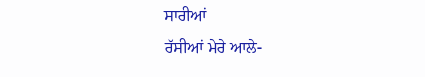ਸਾਰੀਆਂ
ਰੱਸੀਆਂ ਮੇਰੇ ਆਲੇ-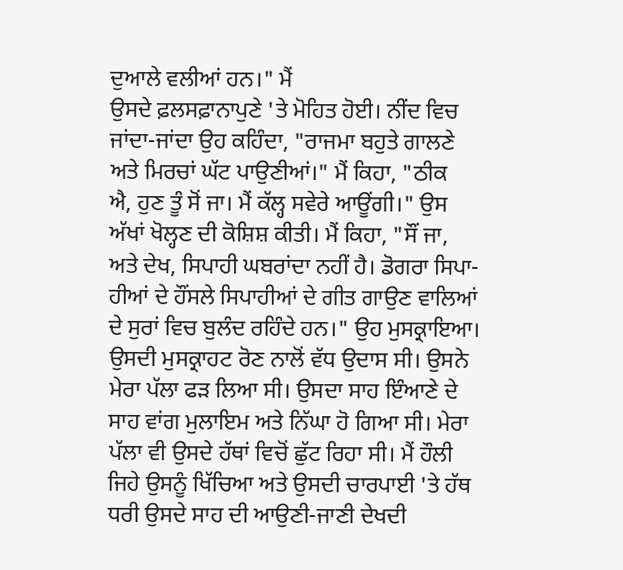ਦੁਆਲੇ ਵਲੀਆਂ ਹਨ।" ਮੈਂ
ਉਸਦੇ ਫ਼ਲਸਫ਼ਾਨਾਪੁਣੇ 'ਤੇ ਮੋਹਿਤ ਹੋਈ। ਨੀਂਦ ਵਿਚ
ਜਾਂਦਾ-ਜਾਂਦਾ ਉਹ ਕਹਿੰਦਾ, "ਰਾਜਮਾ ਬਹੁਤੇ ਗਾਲਣੇ
ਅਤੇ ਮਿਰਚਾਂ ਘੱਟ ਪਾਉਣੀਆਂ।" ਮੈਂ ਕਿਹਾ, "ਠੀਕ
ਐ, ਹੁਣ ਤੂੰ ਸੋਂ ਜਾ। ਮੈਂ ਕੱਲ੍ਹ ਸਵੇਰੇ ਆਊਂਗੀ।" ਉਸ
ਅੱਖਾਂ ਖੋਲ੍ਹਣ ਦੀ ਕੋਸ਼ਿਸ਼ ਕੀਤੀ। ਮੈਂ ਕਿਹਾ, "ਸੌਂ ਜਾ,
ਅਤੇ ਦੇਖ, ਸਿਪਾਹੀ ਘਬਰਾਂਦਾ ਨਹੀਂ ਹੈ। ਡੋਗਰਾ ਸਿਪਾ-
ਹੀਆਂ ਦੇ ਹੌਂਸਲੇ ਸਿਪਾਹੀਆਂ ਦੇ ਗੀਤ ਗਾਉਣ ਵਾਲਿਆਂ
ਦੇ ਸੁਰਾਂ ਵਿਚ ਬੁਲੰਦ ਰਹਿੰਦੇ ਹਨ।" ਉਹ ਮੁਸਕ੍ਰਾਇਆ।
ਉਸਦੀ ਮੁਸਕ੍ਰਾਹਟ ਰੋਣ ਨਾਲੋਂ ਵੱਧ ਉਦਾਸ ਸੀ। ਉਸਨੇ
ਮੇਰਾ ਪੱਲਾ ਫੜ ਲਿਆ ਸੀ। ਉਸਦਾ ਸਾਹ ਇੰਆਣੇ ਦੇ
ਸਾਹ ਵਾਂਗ ਮੁਲਾਇਮ ਅਤੇ ਨਿੱਘਾ ਹੋ ਗਿਆ ਸੀ। ਮੇਰਾ
ਪੱਲਾ ਵੀ ਉਸਦੇ ਹੱਥਾਂ ਵਿਚੋਂ ਛੁੱਟ ਰਿਹਾ ਸੀ। ਮੈਂ ਹੌਲੀ
ਜਿਹੇ ਉਸਨੂੰ ਖਿੱਚਿਆ ਅਤੇ ਉਸਦੀ ਚਾਰਪਾਈ 'ਤੇ ਹੱਥ
ਧਰੀ ਉਸਦੇ ਸਾਹ ਦੀ ਆਉਣੀ-ਜਾਣੀ ਦੇਖਦੀ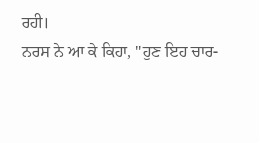ਰਹੀ।
ਨਰਸ ਨੇ ਆ ਕੇ ਕਿਹਾ, "ਹੁਣ ਇਹ ਚਾਰ-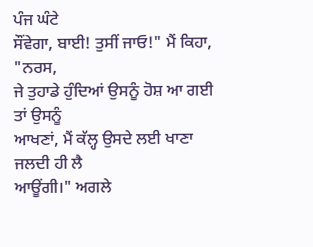ਪੰਜ ਘੰਟੇ
ਸੌਂਵੇਗਾ, ਬਾਈ! ਤੁਸੀਂ ਜਾਓ!" ਮੈਂ ਕਿਹਾ, "ਨਰਸ,
ਜੇ ਤੁਹਾਡੇ ਹੁੰਦਿਆਂ ਉਸਨੂੰ ਹੋਸ਼ ਆ ਗਈ ਤਾਂ ਉਸਨੂੰ
ਆਖਣਾਂ, ਮੈਂ ਕੱਲ੍ਹ ਉਸਦੇ ਲਈ ਖਾਣਾ ਜਲਦੀ ਹੀ ਲੈ
ਆਊਂਗੀ।" ਅਗਲੇ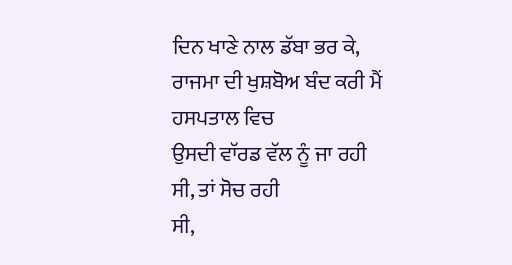ਦਿਨ ਖਾਣੇ ਨਾਲ ਡੱਬਾ ਭਰ ਕੇ,
ਰਾਜਮਾ ਦੀ ਖੁਸ਼ਬੋਅ ਬੰਦ ਕਰੀ ਮੈਂ ਹਸਪਤਾਲ ਵਿਚ
ਉਸਦੀ ਵਾੱਰਡ ਵੱਲ ਨੂੰ ਜਾ ਰਹੀ ਸੀ, ਤਾਂ ਸੋਚ ਰਹੀ
ਸੀ,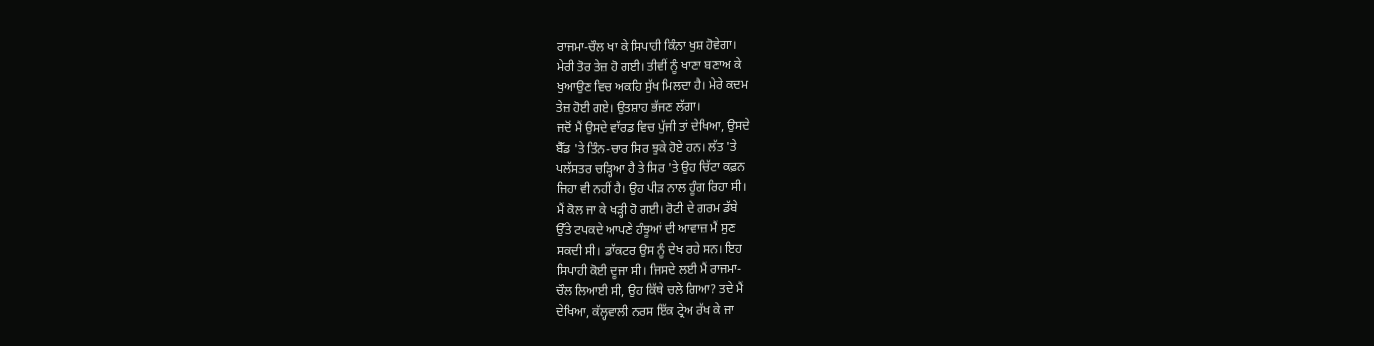ਰਾਜਮਾ-ਚੌਲ ਖਾ ਕੇ ਸਿਪਾਹੀ ਕਿੰਨਾ ਖੁਸ਼ ਹੋਵੇਗਾ।
ਮੇਰੀ ਤੋਰ ਤੇਜ਼ ਹੋ ਗਈ। ਤੀਵੀਂ ਨੂੰ ਖਾਣਾ ਬਣਾਅ ਕੇ
ਖੁਆਉਣ ਵਿਚ ਅਕਹਿ ਸੁੱਖ ਮਿਲਦਾ ਹੈ। ਮੇਰੇ ਕਦਮ
ਤੇਜ਼ ਹੋਈ ਗਏ। ਉਤਸ਼ਾਹ ਭੱਜਣ ਲੱਗਾ।
ਜਦੋਂ ਮੈਂ ਉਸਦੇ ਵਾੱਰਡ ਵਿਚ ਪੁੱਜੀ ਤਾਂ ਦੇਖਿਆ, ਉਸਦੇ
ਬੈੱਡ 'ਤੇ ਤਿੰਨ-ਚਾਰ ਸਿਰ ਝੁਕੇ ਹੋਏ ਹਨ। ਲੱਤ 'ਤੇ
ਪਲੱਸਤਰ ਚੜ੍ਹਿਆ ਹੈ ਤੇ ਸਿਰ 'ਤੇ ਉਹ ਚਿੱਟਾ ਕਫ਼ਨ
ਜਿਹਾ ਵੀ ਨਹੀਂ ਹੈ। ਉਹ ਪੀੜ ਨਾਲ ਹੂੰਗ ਰਿਹਾ ਸੀ।
ਮੈਂ ਕੋਲ ਜਾ ਕੇ ਖੜ੍ਹੀ ਹੋ ਗਈ। ਰੋਟੀ ਦੇ ਗਰਮ ਡੱਬੇ
ਉੱਤੇ ਟਪਕਦੇ ਆਪਣੇ ਹੰਝੂਆਂ ਦੀ ਆਵਾਜ਼ ਮੈਂ ਸੁਣ
ਸਕਦੀ ਸੀ। ਡਾੱਕਟਰ ਉਸ ਨੂੰ ਦੇਖ ਰਹੇ ਸਨ। ਇਹ
ਸਿਪਾਹੀ ਕੋਈ ਦੂਜਾ ਸੀ। ਜਿਸਦੇ ਲਈ ਮੈਂ ਰਾਜਮਾ-
ਚੌਲ ਲਿਆਈ ਸੀ, ਉਹ ਕਿੱਥੇ ਚਲੇ ਗਿਆ? ਤਦੇ ਮੈਂ
ਦੇਖਿਆ, ਕੱਲ੍ਹਵਾਲੀ ਨਰਸ ਇੱਕ ਟ੍ਰੇਅ ਰੱਖ ਕੇ ਜਾ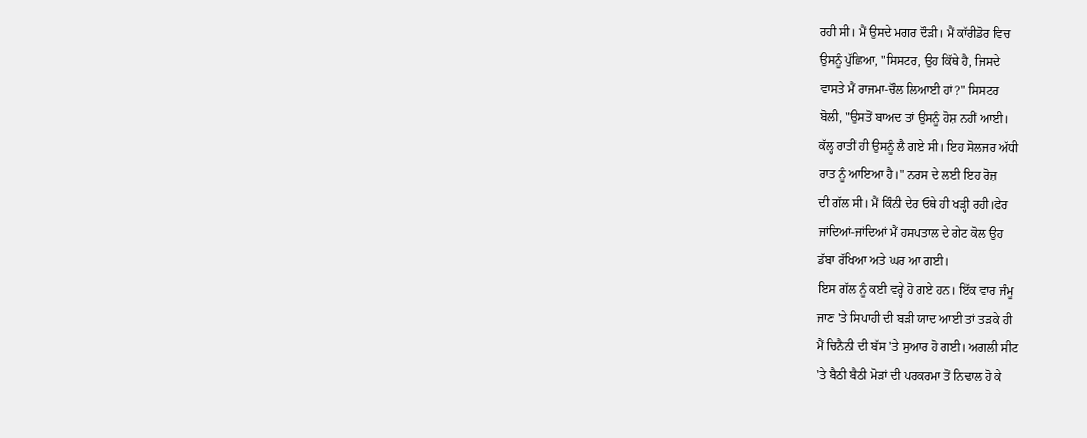ਰਹੀ ਸੀ। ਮੈਂ ਉਸਦੇ ਮਗਰ ਦੌੜੀ। ਮੈਂ ਕਾੱਰੀਡੋਰ ਵਿਚ
ਉਸਨੂੰ ਪੁੱਛਿਆ, "ਸਿਸਟਰ, ਉਹ ਕਿੱਥੇ ਹੈ, ਜਿਸਦੇ
ਵਾਸਤੇ ਮੈਂ ਰਾਜਮਾ-ਚੌਲ ਲਿਆਈ ਹਾਂ?" ਸਿਸਟਰ
ਬੋਲੀ, "ਉਸਤੋਂ ਬਾਅਦ ਤਾਂ ਉਸਨੂੰ ਹੋਸ਼ ਨਹੀਂ ਆਈ।
ਕੱਲ੍ਹ ਰਾਤੀਂ ਹੀ ਉਸਨੂੰ ਲੈ ਗਏ ਸੀ। ਇਹ ਸੋਲਜਰ ਅੱਧੀ
ਰਾਤ ਨੂੰ ਆਇਆ ਹੈ।" ਨਰਸ ਦੇ ਲਈ ਇਹ ਰੋਜ਼
ਦੀ ਗੱਲ ਸੀ। ਮੈਂ ਕਿੰਨੀ ਦੇਰ ਓਥੇ ਹੀ ਖੜ੍ਹੀ ਰਹੀ।ਫੇਰ
ਜਾਂਦਿਆਂ-ਜਾਂਦਿਆਂ ਮੈਂ ਹਸਪਤਾਲ ਦੇ ਗੇਟ ਕੋਲ ਉਹ
ਡੱਬਾ ਰੱਖਿਆ ਅਤੇ ਘਰ ਆ ਗਈ।
ਇਸ ਗੱਲ ਨੂੰ ਕਈ ਵਰ੍ਹੇ ਹੋ ਗਏ ਹਨ। ਇੱਕ ਵਾਰ ਜੰਮੂ
ਜਾਣ 'ਤੇ ਸਿਪਾਹੀ ਦੀ ਬੜੀ ਯਾਦ ਆਈ ਤਾਂ ਤੜਕੇ ਹੀ
ਮੈਂ ਚਿਨੈਨੀ ਦੀ ਬੱਸ 'ਤੇ ਸੁਆਰ ਹੋ ਗਈ। ਅਗਲੀ ਸੀਟ
'ਤੇ ਬੈਠੀ ਬੈਠੀ ਮੋੜਾਂ ਦੀ ਪਰਕਰਮਾ ਤੋਂ ਨਿਢਾਲ ਹੋ ਕੇ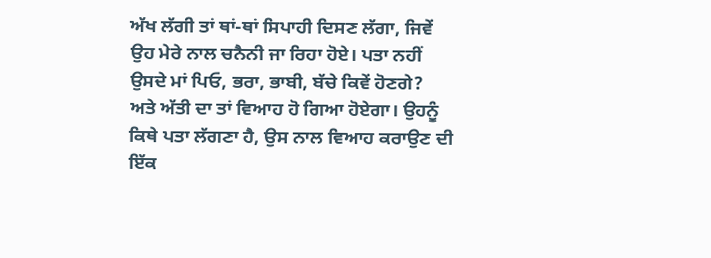ਅੱਖ ਲੱਗੀ ਤਾਂ ਥਾਂ-ਥਾਂ ਸਿਪਾਹੀ ਦਿਸਣ ਲੱਗਾ, ਜਿਵੇਂ
ਉਹ ਮੇਰੇ ਨਾਲ ਚਨੈਨੀ ਜਾ ਰਿਹਾ ਹੋਏ। ਪਤਾ ਨਹੀਂ
ਉਸਦੇ ਮਾਂ ਪਿਓ, ਭਰਾ, ਭਾਬੀ, ਬੱਚੇ ਕਿਵੇਂ ਹੋਣਗੇ?
ਅਤੇ ਅੱਤੀ ਦਾ ਤਾਂ ਵਿਆਹ ਹੋ ਗਿਆ ਹੋਏਗਾ। ਉਹਨੂੰ
ਕਿਥੇ ਪਤਾ ਲੱਗਣਾ ਹੈ, ਉਸ ਨਾਲ ਵਿਆਹ ਕਰਾਉਣ ਦੀ
ਇੱਕ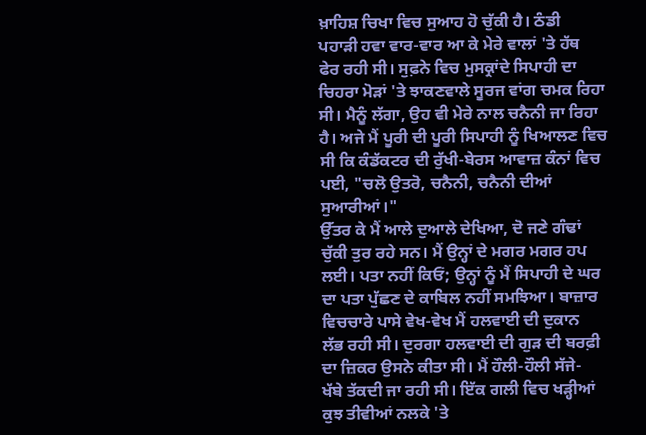ਖ਼ਾਹਿਸ਼ ਚਿਖਾ ਵਿਚ ਸੁਆਹ ਹੋ ਚੁੱਕੀ ਹੈ। ਠੰਡੀ
ਪਹਾੜੀ ਹਵਾ ਵਾਰ-ਵਾਰ ਆ ਕੇ ਮੇਰੇ ਵਾਲਾਂ 'ਤੇ ਹੱਥ
ਫੇਰ ਰਹੀ ਸੀ। ਸੁਫ਼ਨੇ ਵਿਚ ਮੁਸਕ੍ਰਾਂਦੇ ਸਿਪਾਹੀ ਦਾ
ਚਿਹਰਾ ਮੋੜਾਂ 'ਤੇ ਝਾਕਣਵਾਲੇ ਸੂਰਜ ਵਾਂਗ ਚਮਕ ਰਿਹਾ
ਸੀ। ਮੈਨੂੰ ਲੱਗਾ, ਉਹ ਵੀ ਮੇਰੇ ਨਾਲ ਚਨੈਨੀ ਜਾ ਰਿਹਾ
ਹੈ। ਅਜੇ ਮੈਂ ਪੂਰੀ ਦੀ ਪੂਰੀ ਸਿਪਾਹੀ ਨੂੰ ਖਿਆਲਣ ਵਿਚ
ਸੀ ਕਿ ਕੰਡੱਕਟਰ ਦੀ ਰੁੱਖੀ-ਬੇਰਸ ਆਵਾਜ਼ ਕੰਨਾਂ ਵਿਚ
ਪਈ, "ਚਲੋ ਉਤਰੋ, ਚਨੈਨੀ, ਚਨੈਨੀ ਦੀਆਂ
ਸੁਆਰੀਆਂ।"
ਉੱਤਰ ਕੇ ਮੈਂ ਆਲੇ ਦੁਆਲੇ ਦੇਖਿਆ, ਦੋ ਜਣੇ ਗੰਢਾਂ
ਚੁੱਕੀ ਤੁਰ ਰਹੇ ਸਨ। ਮੈਂ ਉਨ੍ਹਾਂ ਦੇ ਮਗਰ ਮਗਰ ਹਪ
ਲਈ। ਪਤਾ ਨਹੀਂ ਕਿਓਂ; ਉਨ੍ਹਾਂ ਨੂੰ ਮੈਂ ਸਿਪਾਹੀ ਦੇ ਘਰ
ਦਾ ਪਤਾ ਪੁੱਛਣ ਦੇ ਕਾਬਿਲ ਨਹੀਂ ਸਮਝਿਆ। ਬਾਜ਼ਾਰ
ਵਿਚਚਾਰੇ ਪਾਸੇ ਵੇਖ-ਵੇਖ ਮੈਂ ਹਲਵਾਈ ਦੀ ਦੁਕਾਨ
ਲੱਭ ਰਹੀ ਸੀ। ਦੁਰਗਾ ਹਲਵਾਈ ਦੀ ਗੁੜ ਦੀ ਬਰਫ਼ੀ
ਦਾ ਜ਼ਿਕਰ ਉਸਨੇ ਕੀਤਾ ਸੀ। ਮੈਂ ਹੌਲੀ-ਹੌਲੀ ਸੱਜੇ-
ਖੱਬੇ ਤੱਕਦੀ ਜਾ ਰਹੀ ਸੀ। ਇੱਕ ਗਲੀ ਵਿਚ ਖੜ੍ਹੀਆਂ
ਕੁਝ ਤੀਵੀਆਂ ਨਲਕੇ 'ਤੇ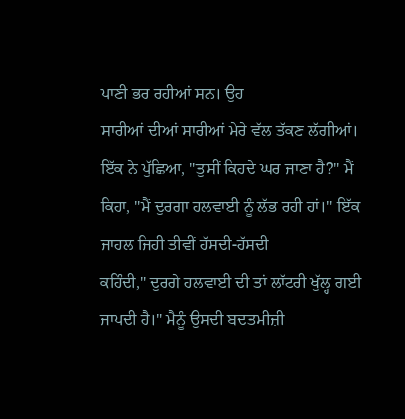ਪਾਣੀ ਭਰ ਰਹੀਆਂ ਸਨ। ਉਹ
ਸਾਰੀਆਂ ਦੀਆਂ ਸਾਰੀਆਂ ਮੇਰੇ ਵੱਲ ਤੱਕਣ ਲੱਗੀਆਂ।
ਇੱਕ ਨੇ ਪੁੱਛਿਆ, "ਤੁਸੀਂ ਕਿਹਦੇ ਘਰ ਜਾਣਾ ਹੈ?" ਮੈਂ
ਕਿਹਾ, "ਮੈਂ ਦੁਰਗਾ ਹਲਵਾਈ ਨੂੰ ਲੱਭ ਰਹੀ ਹਾਂ।" ਇੱਕ
ਜਾਹਲ ਜਿਹੀ ਤੀਵੀਂ ਹੱਸਦੀ-ਹੱਸਦੀ
ਕਹਿੰਦੀ," ਦੁਰਗੇ ਹਲਵਾਈ ਦੀ ਤਾਂ ਲਾੱਟਰੀ ਖੁੱਲ੍ਹ ਗਈ
ਜਾਪਦੀ ਹੈ।" ਮੈਨੂੰ ਉਸਦੀ ਬਦਤਮੀਜ਼ੀ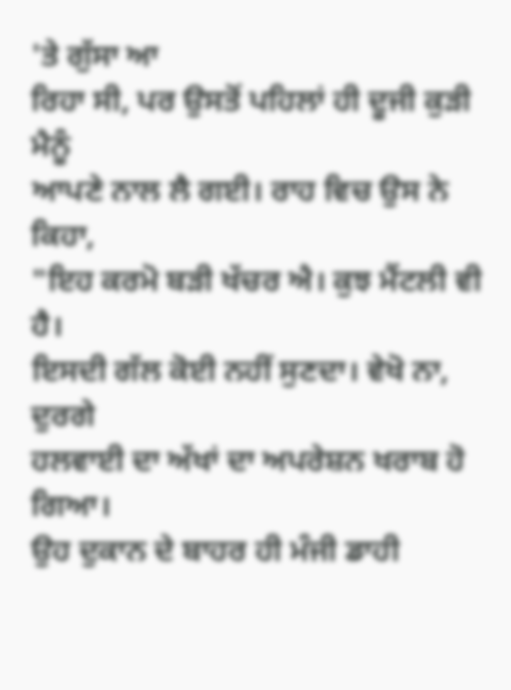'ਤੇ ਗੁੱਸਾ ਆ
ਰਿਹਾ ਸੀ, ਪਰ ਉਸਤੋਂ ਪਹਿਲਾਂ ਹੀ ਦੂਜੀ ਕੁੜੀ ਮੈਨੂੰ
ਆਪਣੇ ਨਾਲ ਲੈ ਗਈ। ਰਾਹ ਵਿਚ ਉਸ ਨੇ ਕਿਹਾ,
"ਇਹ ਕਰਮੋ ਬੜੀ ਖੱਚਰ ਐ। ਕੁਝ ਮੈਂਟਲੀ ਵੀ ਹੈ।
ਇਸਦੀ ਗੱਲ ਕੋਈ ਨਹੀਂ ਸੁਣਦਾ। ਵੇਖੋ ਨਾ, ਦੁਰਗੇ
ਹਲਵਾਈ ਦਾ ਅੱਖਾਂ ਦਾ ਅਪਰੇਸ਼ਨ ਖਰਾਬ ਹੋ ਗਿਆ।
ਉਹ ਦੁਕਾਨ ਦੇ ਬਾਹਰ ਹੀ ਮੰਜੀ ਡਾਹੀ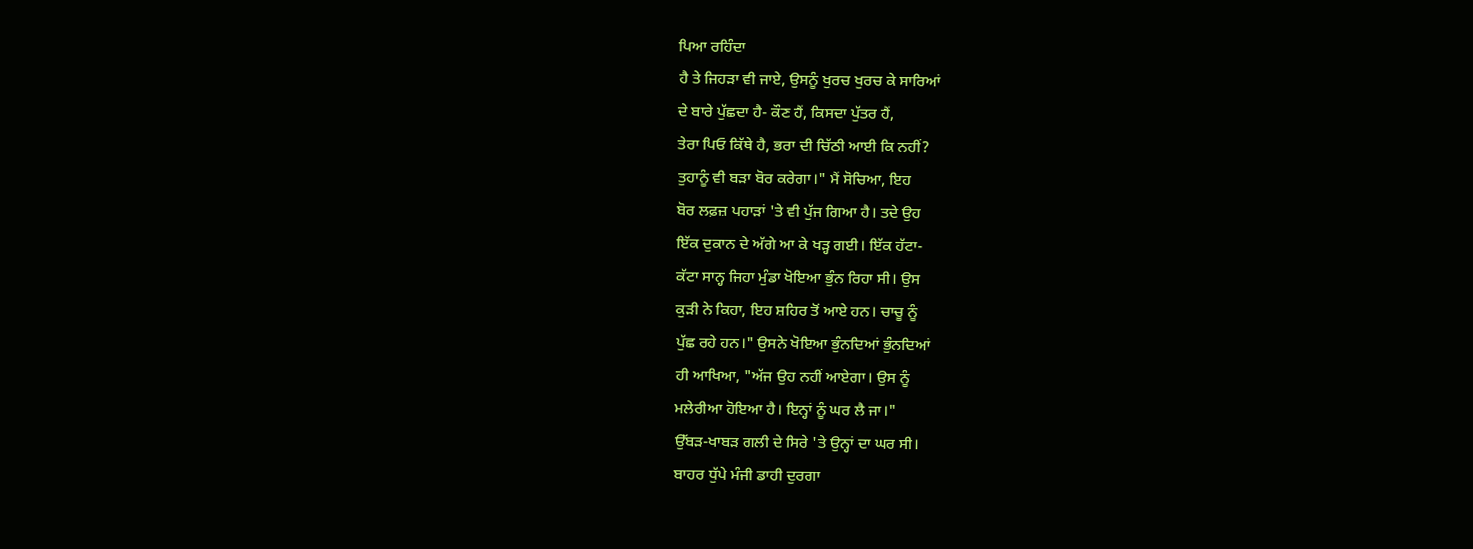ਪਿਆ ਰਹਿੰਦਾ
ਹੈ ਤੇ ਜਿਹੜਾ ਵੀ ਜਾਏ, ਉਸਨੂੰ ਖੁਰਚ ਖੁਰਚ ਕੇ ਸਾਰਿਆਂ
ਦੇ ਬਾਰੇ ਪੁੱਛਦਾ ਹੈ- ਕੌਣ ਹੈਂ, ਕਿਸਦਾ ਪੁੱਤਰ ਹੈਂ,
ਤੇਰਾ ਪਿਓ ਕਿੱਥੇ ਹੈ, ਭਰਾ ਦੀ ਚਿੱਠੀ ਆਈ ਕਿ ਨਹੀਂ?
ਤੁਹਾਨੂੰ ਵੀ ਬੜਾ ਬੋਰ ਕਰੇਗਾ।" ਮੈਂ ਸੋਚਿਆ, ਇਹ
ਬੋਰ ਲਫ਼ਜ਼ ਪਹਾੜਾਂ 'ਤੇ ਵੀ ਪੁੱਜ ਗਿਆ ਹੈ। ਤਦੇ ਉਹ
ਇੱਕ ਦੁਕਾਨ ਦੇ ਅੱਗੇ ਆ ਕੇ ਖੜ੍ਹ ਗਈ। ਇੱਕ ਹੱਟਾ-
ਕੱਟਾ ਸਾਨ੍ਹ ਜਿਹਾ ਮੁੰਡਾ ਖੋਇਆ ਭੁੰਨ ਰਿਹਾ ਸੀ। ਉਸ
ਕੁੜੀ ਨੇ ਕਿਹਾ, ਇਹ ਸ਼ਹਿਰ ਤੋਂ ਆਏ ਹਨ। ਚਾਚੂ ਨੂੰ
ਪੁੱਛ ਰਹੇ ਹਨ।" ਉਸਨੇ ਖੋਇਆ ਭੁੰਨਦਿਆਂ ਭੁੰਨਦਿਆਂ
ਹੀ ਆਖਿਆ, "ਅੱਜ ਉਹ ਨਹੀਂ ਆਏਗਾ। ਉਸ ਨੂੰ
ਮਲੇਰੀਆ ਹੋਇਆ ਹੈ। ਇਨ੍ਹਾਂ ਨੂੰ ਘਰ ਲੈ ਜਾ।"
ਉੱਬੜ-ਖਾਬੜ ਗਲੀ ਦੇ ਸਿਰੇ 'ਤੇ ਉਨ੍ਹਾਂ ਦਾ ਘਰ ਸੀ।
ਬਾਹਰ ਧੁੱਪੇ ਮੰਜੀ ਡਾਹੀ ਦੁਰਗਾ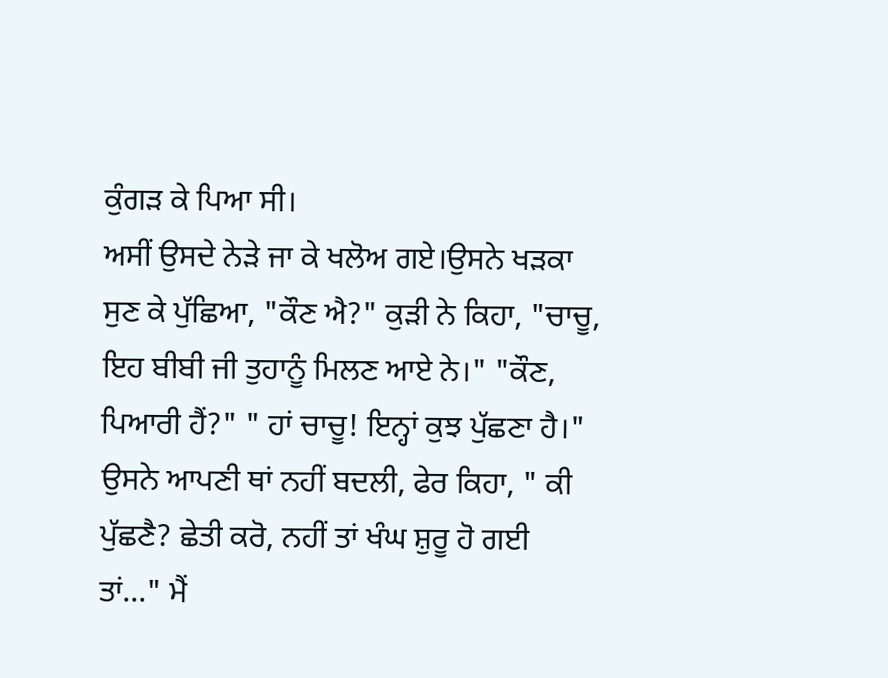ਕੁੰਗੜ ਕੇ ਪਿਆ ਸੀ।
ਅਸੀਂ ਉਸਦੇ ਨੇੜੇ ਜਾ ਕੇ ਖਲੋਅ ਗਏ।ਉਸਨੇ ਖੜਕਾ
ਸੁਣ ਕੇ ਪੁੱਛਿਆ, "ਕੌਣ ਐ?" ਕੁੜੀ ਨੇ ਕਿਹਾ, "ਚਾਚੂ,
ਇਹ ਬੀਬੀ ਜੀ ਤੁਹਾਨੂੰ ਮਿਲਣ ਆਏ ਨੇ।" "ਕੌਣ,
ਪਿਆਰੀ ਹੈਂ?" " ਹਾਂ ਚਾਚੂ! ਇਨ੍ਹਾਂ ਕੁਝ ਪੁੱਛਣਾ ਹੈ।"
ਉਸਨੇ ਆਪਣੀ ਥਾਂ ਨਹੀਂ ਬਦਲੀ, ਫੇਰ ਕਿਹਾ, " ਕੀ
ਪੁੱਛਣੈ? ਛੇਤੀ ਕਰੋ, ਨਹੀਂ ਤਾਂ ਖੰਘ ਸ਼ੁਰੂ ਹੋ ਗਈ
ਤਾਂ..." ਮੈਂ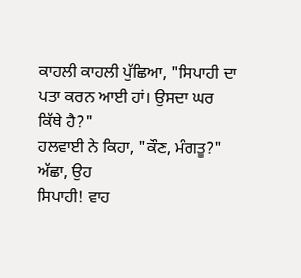ਕਾਹਲੀ ਕਾਹਲੀ ਪੁੱਛਿਆ, "ਸਿਪਾਹੀ ਦਾ
ਪਤਾ ਕਰਨ ਆਈ ਹਾਂ। ਉਸਦਾ ਘਰ ਕਿੱਥੇ ਹੈ?"
ਹਲਵਾਈ ਨੇ ਕਿਹਾ, "ਕੌਣ, ਮੰਗਤੂ?" ਅੱਛਾ, ਉਹ
ਸਿਪਾਹੀ! ਵਾਹ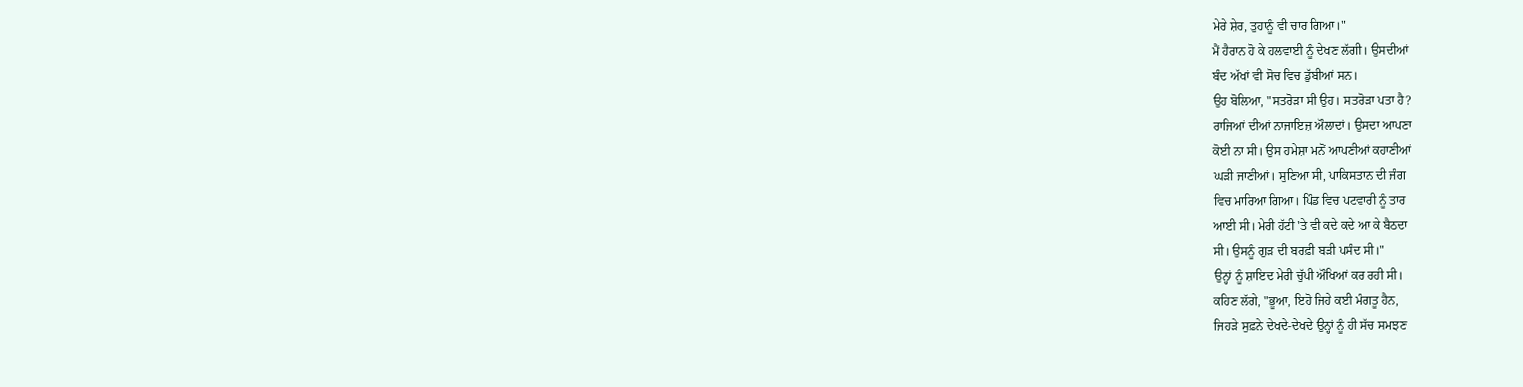ਮੇਰੇ ਸ਼ੇਰ, ਤੁਹਾਨੂੰ ਵੀ ਚਾਰ ਗਿਆ।"
ਮੈਂ ਹੈਰਾਨ ਹੋ ਕੇ ਹਲਵਾਈ ਨੂੰ ਦੇਖਣ ਲੱਗੀ। ਉਸਦੀਆਂ
ਬੰਦ ਅੱਖਾਂ ਵੀ ਸੋਚ ਵਿਚ ਡੁੱਬੀਆਂ ਸਨ।
ਉਹ ਬੋਲਿਆ, "ਸਤਰੋੜਾ ਸੀ ਉਹ। ਸਤਰੋੜਾ ਪਤਾ ਹੈ?
ਰਾਜਿਆਂ ਦੀਆਂ ਨਾਜਾਇਜ਼ ਔਲਾਦਾਂ। ਉਸਦਾ ਆਪਣਾ
ਕੋਈ ਨਾ ਸੀ। ਉਸ ਹਮੇਸ਼ਾ ਮਨੋਂ ਆਪਣੀਆਂ ਕਹਾਣੀਆਂ
ਘੜੀ ਜਾਣੀਆਂ। ਸੁਣਿਆ ਸੀ, ਪਾਕਿਸਤਾਨ ਦੀ ਜੰਗ
ਵਿਚ ਮਾਰਿਆ ਗਿਆ। ਪਿੰਡ ਵਿਚ ਪਟਵਾਰੀ ਨੂੰ ਤਾਰ
ਆਈ ਸੀ। ਮੇਰੀ ਹੱਟੀ 'ਤੇ ਵੀ ਕਦੇ ਕਦੇ ਆ ਕੇ ਬੈਠਦਾ
ਸੀ। ਉਸਨੂੰ ਗੁੜ ਦੀ ਬਰਫ਼ੀ ਬੜੀ ਪਸੰਦ ਸੀ।"
ਉਨ੍ਹਾਂ ਨੂੰ ਸ਼ਾਇਦ ਮੇਰੀ ਚੁੱਪੀ ਔਖਿਆਂ ਕਰ ਰਹੀ ਸੀ।
ਕਹਿਣ ਲੱਗੇ, "ਭੂਆ, ਇਹੋ ਜਿਹੇ ਕਈ ਮੰਗਤੂ ਹੈਨ,
ਜਿਹੜੇ ਸੁਫ਼ਨੇ ਦੇਖਦੇ-ਦੇਖਦੇ ਉਨ੍ਹਾਂ ਨੂੰ ਹੀ ਸੱਚ ਸਮਝਣ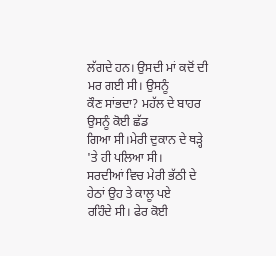ਲੱਗਦੇ ਹਨ। ਉਸਦੀ ਮਾਂ ਕਦੋਂ ਦੀ ਮਰ ਗਈ ਸੀ। ਉਸਨੂੰ
ਕੌਣ ਸਾਂਭਦਾ? ਮਹੱਲ ਦੇ ਬਾਹਰ ਉਸਨੂੰ ਕੋਈ ਛੱਡ
ਗਿਆ ਸੀ।ਮੇਰੀ ਦੁਕਾਨ ਦੇ ਥੜ੍ਹੇ 'ਤੇ ਹੀ ਪਲਿਆ ਸੀ।
ਸਰਦੀਆਂ ਵਿਚ ਮੇਰੀ ਭੱਠੀ ਦੇ ਹੇਠਾਂ ਉਹ ਤੇ ਕਾਲੂ ਪਏ
ਰਹਿੰਦੇ ਸੀ। ਫੇਰ ਕੋਈ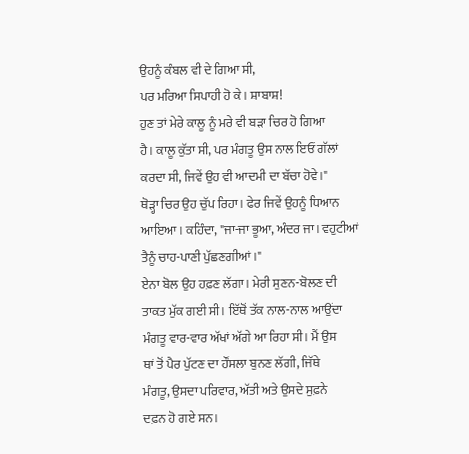ਉਹਨੂੰ ਕੰਬਲ ਵੀ ਦੇ ਗਿਆ ਸੀ,
ਪਰ ਮਰਿਆ ਸਿਪਾਹੀ ਹੋ ਕੇ। ਸ਼ਾਬਾਸ਼!
ਹੁਣ ਤਾਂ ਮੇਰੇ ਕਾਲੂ ਨੂੰ ਮਰੇ ਵੀ ਬੜਾ ਚਿਰ ਹੋ ਗਿਆ
ਹੈ। ਕਾਲੂ ਕੁੱਤਾ ਸੀ, ਪਰ ਮੰਗਤੂ ਉਸ ਨਾਲ ਇਓਂ ਗੱਲਾਂ
ਕਰਦਾ ਸੀ, ਜਿਵੇਂ ਉਹ ਵੀ ਆਦਮੀ ਦਾ ਬੱਚਾ ਹੋਵੇ।"
ਥੋੜ੍ਹਾ ਚਿਰ ਉਹ ਚੁੱਪ ਰਿਹਾ। ਫੇਰ ਜਿਵੇਂ ਉਹਨੂੰ ਧਿਆਨ
ਆਇਆ। ਕਹਿੰਦਾ, "ਜਾ-ਜਾ ਭੂਆ, ਅੰਦਰ ਜਾ। ਵਹੁਟੀਆਂ
ਤੈਨੂੰ ਚਾਹ-ਪਾਣੀ ਪੁੱਛਣਗੀਆਂ।"
ਏਨਾ ਬੋਲ ਉਹ ਹਫ਼ਣ ਲੱਗਾ। ਮੇਰੀ ਸੁਣਨ-ਬੋਲਣ ਦੀ
ਤਾਕਤ ਮੁੱਕ ਗਈ ਸੀ। ਇੱਥੋਂ ਤੱਕ ਨਾਲ-ਨਾਲ ਆਉਂਦਾ
ਮੰਗਤੂ ਵਾਰ-ਵਾਰ ਅੱਖਾਂ ਅੱਗੇ ਆ ਰਿਹਾ ਸੀ। ਮੈਂ ਉਸ
ਥਾਂ ਤੋਂ ਪੈਰ ਪੁੱਟਣ ਦਾ ਹੌਂਸਲਾ ਬੁਨਣ ਲੱਗੀ, ਜਿੱਥੇ
ਮੰਗਤੂ, ਉਸਦਾ ਪਰਿਵਾਰ, ਅੱਤੀ ਅਤੇ ਉਸਦੇ ਸੁਫ਼ਨੇ
ਦਫ਼ਨ ਹੋ ਗਏ ਸਨ।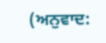(ਅਨੁਵਾਦ: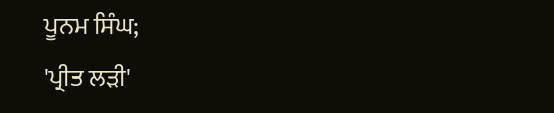ਪੂਨਮ ਸਿੰਘ;
'ਪ੍ਰੀਤ ਲੜੀ'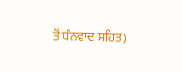ਤੋਂ ਧੰਨਵਾਦ ਸਹਿਤ)